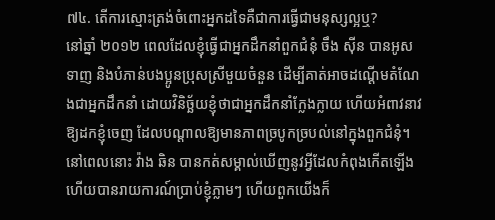៧៤. តើការស្មោះត្រង់ចំពោះអ្នកដទៃគឺជាការធ្វើជាមនុស្សល្អឬ?
នៅឆ្នាំ ២០១២ ពេលដែលខ្ញុំធ្វើជាអ្នកដឹកនាំពួកជំនុំ ចឹង ស៊ីន បានអូសទាញ និងបំភាន់បងប្អូនប្រុសស្រីមួយចំនួន ដើម្បីគាត់អាចដណ្ដើមតំណែងជាអ្នកដឹកនាំ ដោយវិនិច្ឆ័យខ្ញុំថាជាអ្នកដឹកនាំក្លែងក្លាយ ហើយអំពាវនាវឱ្យដកខ្ញុំចេញ ដែលបណ្ដាលឱ្យមានភាពច្របូកច្របល់នៅក្នុងពួកជំនុំ។ នៅពេលនោះ វ៉ាង ឆិន បានកត់សម្គាល់ឃើញនូវអ្វីដែលកំពុងកើតឡើង ហើយបានរាយការណ៍ប្រាប់ខ្ញុំភ្លាមៗ ហើយពួកយើងក៏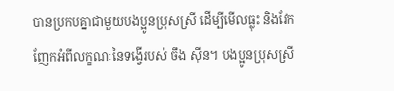បានប្រកបគ្នាជាមួយបងប្អូនប្រុសស្រី ដើម្បីមើលធ្លុះ និងវែកញែកអំពីលក្ខណៈនៃទង្វើរបស់ ចឹង ស៊ីន។ បងប្អូនប្រុសស្រី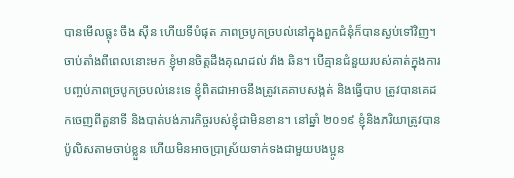បានមើលធ្លុះ ចឹង ស៊ីន ហើយទីបំផុត ភាពច្របូកច្របល់នៅក្នុងពួកជំនុំក៏បានស្ងប់ទៅវិញ។ ចាប់តាំងពីពេលនោះមក ខ្ញុំមានចិត្តដឹងគុណដល់ វ៉ាង ឆិន។ បើគ្មានជំនួយរបស់គាត់ក្នុងការបញ្ចប់ភាពច្របូកច្របល់នេះទេ ខ្ញុំពិតជាអាចនឹងត្រូវគេគាបសង្កត់ និងធ្វើបាប ត្រូវបានគេដកចេញពីតួនាទី និងបាត់បង់ភារកិច្ចរបស់ខ្ញុំជាមិនខាន។ នៅឆ្នាំ ២០១៩ ខ្ញុំនិងភរិយាត្រូវបានប៉ូលិសតាមចាប់ខ្លួន ហើយមិនអាចប្រាស្រ័យទាក់ទងជាមួយបងប្អូន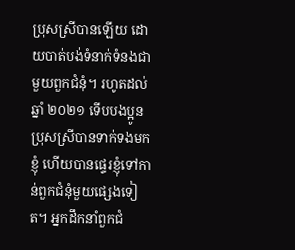ប្រុសស្រីបានឡើយ ដោយបាត់បង់ទំនាក់ទំនងជាមួយពួកជំនុំ។ រហូតដល់ឆ្នាំ ២០២១ ទើបបងប្អូនប្រុសស្រីបានទាក់ទងមកខ្ញុំ ហើយបានផ្ទេរខ្ញុំទៅកាន់ពួកជំនុំមួយផ្សេងទៀត។ អ្នកដឹកនាំពួកជំ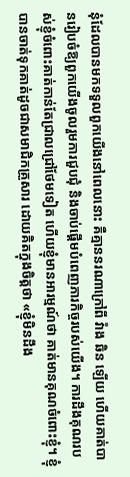នុំដែលបានមកទទួលពួកយើងនៅពេលនោះ គឺគ្មាននរណាក្រៅពី វ៉ាង ឆិន ឡើយ ហើយគាត់បានរៀបចំឱ្យពួកយើងចូលរួមការជួបជុំ និងចាប់ផ្ដើមបំពេញភារកិច្ចរបស់យើង។ ការដឹងគុណរបស់ខ្ញុំចំពោះគាត់កាន់តែជ្រាលជ្រៅថែមទៀត ហើយខ្ញុំមានអារម្មណ៍ថា គាត់មានគុណចំពោះខ្ញុំ។ ខ្ញុំបានចាត់ទុកគាត់ដូចជាសមាជិកគ្រួសារ ដោយគិតក្នុងចិត្តថា «ខ្ញុំមិនដឹង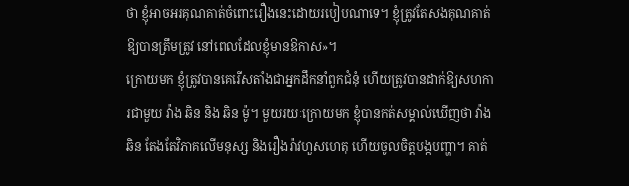ថា ខ្ញុំអាចអរគុណគាត់ចំពោះរឿងនេះដោយរបៀបណាទេ។ ខ្ញុំត្រូវតែសងគុណគាត់ឱ្យបានត្រឹមត្រូវ នៅពេលដែលខ្ញុំមានឱកាស»។
ក្រោយមក ខ្ញុំត្រូវបានគេរើសតាំងជាអ្នកដឹកនាំពួកជំនុំ ហើយត្រូវបានដាក់ឱ្យសហការជាមួយ វ៉ាង ឆិន និង ឆិន ម៉ូ។ មួយរយៈក្រោយមក ខ្ញុំបានកត់សម្គាល់ឃើញថា វ៉ាង ឆិន តែងតែវិភាគលើមនុស្ស និងរឿងរ៉ាវហួសហេតុ ហើយចូលចិត្តបង្កបញ្ហា។ គាត់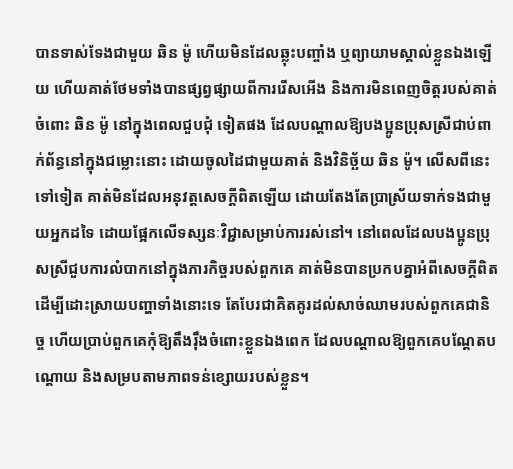បានទាស់ទែងជាមួយ ឆិន ម៉ូ ហើយមិនដែលឆ្លុះបញ្ចាំង ឬព្យាយាមស្គាល់ខ្លួនឯងឡើយ ហើយគាត់ថែមទាំងបានផ្សព្វផ្សាយពីការរើសអើង និងការមិនពេញចិត្តរបស់គាត់ចំពោះ ឆិន ម៉ូ នៅក្នុងពេលជួបជុំ ទៀតផង ដែលបណ្ដាលឱ្យបងប្អូនប្រុសស្រីជាប់ពាក់ព័ន្ធនៅក្នុងជម្លោះនោះ ដោយចូលដៃជាមួយគាត់ និងវិនិច្ឆ័យ ឆិន ម៉ូ។ លើសពីនេះទៅទៀត គាត់មិនដែលអនុវត្តសេចក្ដីពិតឡើយ ដោយតែងតែប្រាស្រ័យទាក់ទងជាមួយអ្នកដទៃ ដោយផ្អែកលើទស្សនៈវិជ្ជាសម្រាប់ការរស់នៅ។ នៅពេលដែលបងប្អូនប្រុសស្រីជួបការលំបាកនៅក្នុងភារកិច្ចរបស់ពួកគេ គាត់មិនបានប្រកបគ្នាអំពីសេចក្ដីពិតដើម្បីដោះស្រាយបញ្ហាទាំងនោះទេ តែបែរជាគិតគូរដល់សាច់ឈាមរបស់ពួកគេជានិច្ច ហើយប្រាប់ពួកគេកុំឱ្យតឹងរ៉ឹងចំពោះខ្លួនឯងពេក ដែលបណ្ដាលឱ្យពួកគេបណ្ដែតបណ្ដោយ និងសម្របតាមភាពទន់ខ្សោយរបស់ខ្លួន។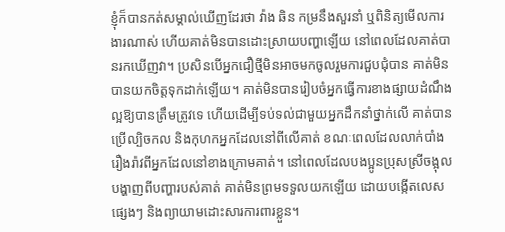ខ្ញុំក៏បានកត់សម្គាល់ឃើញដែរថា វ៉ាង ឆិន កម្រនឹងសួរនាំ ឬពិនិត្យមើលការងារណាស់ ហើយគាត់មិនបានដោះស្រាយបញ្ហាឡើយ នៅពេលដែលគាត់បានរកឃើញវា។ ប្រសិនបើអ្នកជឿថ្មីមិនអាចមកចូលរួមការជួបជុំបាន គាត់មិនបានយកចិត្តទុកដាក់ឡើយ។ គាត់មិនបានរៀបចំអ្នកធ្វើការខាងផ្សាយដំណឹងល្អឱ្យបានត្រឹមត្រូវទេ ហើយដើម្បីទប់ទល់ជាមួយអ្នកដឹកនាំថ្នាក់លើ គាត់បានប្រើល្បិចកល និងកុហកអ្នកដែលនៅពីលើគាត់ ខណៈពេលដែលលាក់បាំងរឿងរ៉ាវពីអ្នកដែលនៅខាងក្រោមគាត់។ នៅពេលដែលបងប្អូនប្រុសស្រីចង្អុលបង្ហាញពីបញ្ហារបស់គាត់ គាត់មិនព្រមទទួលយកឡើយ ដោយបង្កើតលេសផ្សេងៗ និងព្យាយាមដោះសារការពារខ្លួន។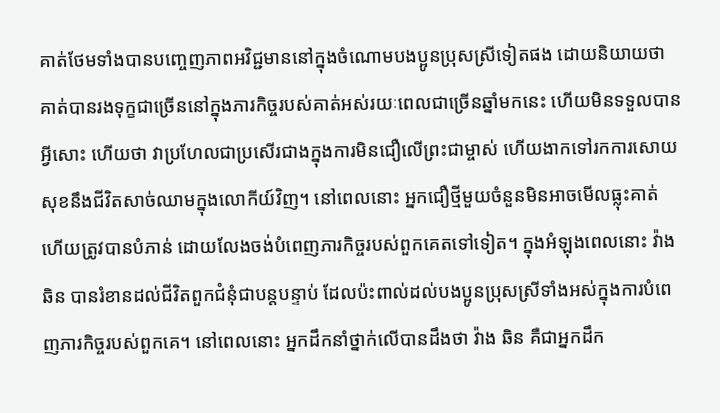គាត់ថែមទាំងបានបញ្ចេញភាពអវិជ្ជមាននៅក្នុងចំណោមបងប្អូនប្រុសស្រីទៀតផង ដោយនិយាយថា គាត់បានរងទុក្ខជាច្រើននៅក្នុងភារកិច្ចរបស់គាត់អស់រយៈពេលជាច្រើនឆ្នាំមកនេះ ហើយមិនទទួលបានអ្វីសោះ ហើយថា វាប្រហែលជាប្រសើរជាងក្នុងការមិនជឿលើព្រះជាម្ចាស់ ហើយងាកទៅរកការសោយសុខនឹងជីវិតសាច់ឈាមក្នុងលោកីយ៍វិញ។ នៅពេលនោះ អ្នកជឿថ្មីមួយចំនួនមិនអាចមើលធ្លុះគាត់ ហើយត្រូវបានបំភាន់ ដោយលែងចង់បំពេញភារកិច្ចរបស់ពួកគេតទៅទៀត។ ក្នុងអំឡុងពេលនោះ វ៉ាង ឆិន បានរំខានដល់ជីវិតពួកជំនុំជាបន្តបន្ទាប់ ដែលប៉ះពាល់ដល់បងប្អូនប្រុសស្រីទាំងអស់ក្នុងការបំពេញភារកិច្ចរបស់ពួកគេ។ នៅពេលនោះ អ្នកដឹកនាំថ្នាក់លើបានដឹងថា វ៉ាង ឆិន គឺជាអ្នកដឹក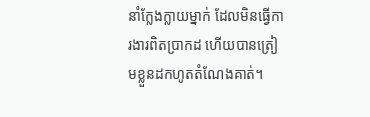នាំក្លែងក្លាយម្នាក់ ដែលមិនធ្វើការងារពិតប្រាកដ ហើយបានត្រៀមខ្លួនដកហូតតំណែងគាត់។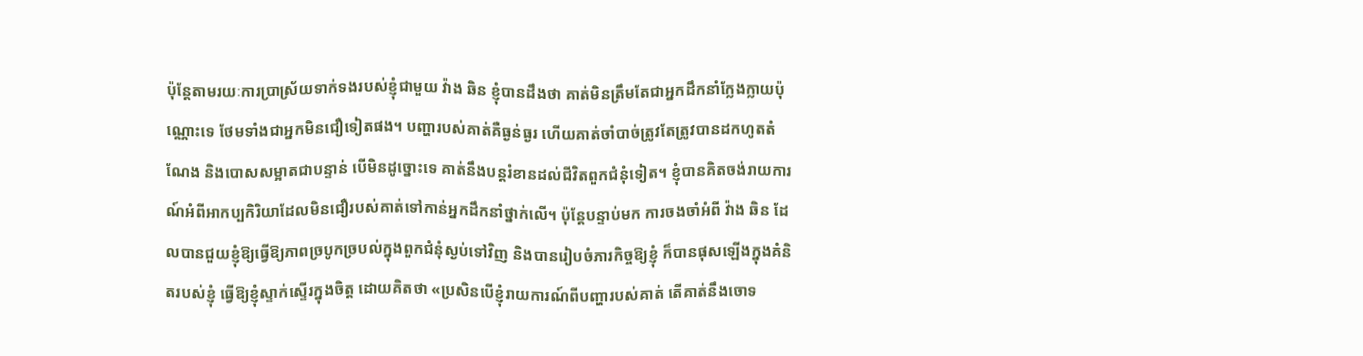ប៉ុន្តែតាមរយៈការប្រាស្រ័យទាក់ទងរបស់ខ្ញុំជាមួយ វ៉ាង ឆិន ខ្ញុំបានដឹងថា គាត់មិនត្រឹមតែជាអ្នកដឹកនាំក្លែងក្លាយប៉ុណ្ណោះទេ ថែមទាំងជាអ្នកមិនជឿទៀតផង។ បញ្ហារបស់គាត់គឺធ្ងន់ធ្ងរ ហើយគាត់ចាំបាច់ត្រូវតែត្រូវបានដកហូតតំណែង និងបោសសម្អាតជាបន្ទាន់ បើមិនដូច្នោះទេ គាត់នឹងបន្តរំខានដល់ជីវិតពួកជំនុំទៀត។ ខ្ញុំបានគិតចង់រាយការណ៍អំពីអាកប្បកិរិយាដែលមិនជឿរបស់គាត់ទៅកាន់អ្នកដឹកនាំថ្នាក់លើ។ ប៉ុន្តែបន្ទាប់មក ការចងចាំអំពី វ៉ាង ឆិន ដែលបានជួយខ្ញុំឱ្យធ្វើឱ្យភាពច្របូកច្របល់ក្នុងពួកជំនុំស្ងប់ទៅវិញ និងបានរៀបចំភារកិច្ចឱ្យខ្ញុំ ក៏បានផុសឡើងក្នុងគំនិតរបស់ខ្ញុំ ធ្វើឱ្យខ្ញុំស្ទាក់ស្ទើរក្នុងចិត្ត ដោយគិតថា «ប្រសិនបើខ្ញុំរាយការណ៍ពីបញ្ហារបស់គាត់ តើគាត់នឹងចោទ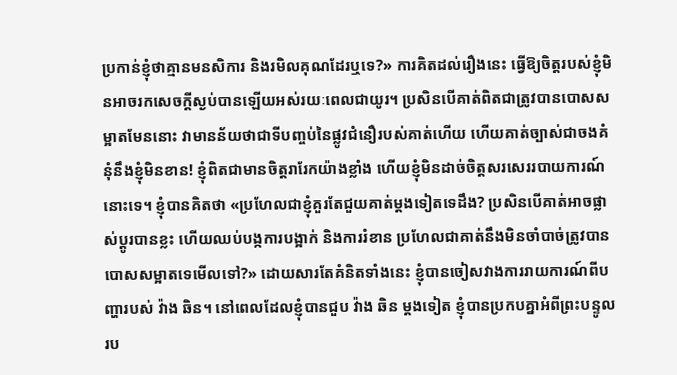ប្រកាន់ខ្ញុំថាគ្មានមនសិការ និងរមិលគុណដែរឬទេ?» ការគិតដល់រឿងនេះ ធ្វើឱ្យចិត្តរបស់ខ្ញុំមិនអាចរកសេចក្ដីស្ងប់បានឡើយអស់រយៈពេលជាយូរ។ ប្រសិនបើគាត់ពិតជាត្រូវបានបោសសម្អាតមែននោះ វាមានន័យថាជាទីបញ្ចប់នៃផ្លូវជំនឿរបស់គាត់ហើយ ហើយគាត់ច្បាស់ជាចងគំនុំនឹងខ្ញុំមិនខាន! ខ្ញុំពិតជាមានចិត្តរារែកយ៉ាងខ្លាំង ហើយខ្ញុំមិនដាច់ចិត្តសរសេររបាយការណ៍នោះទេ។ ខ្ញុំបានគិតថា «ប្រហែលជាខ្ញុំគួរតែជួយគាត់ម្ដងទៀតទេដឹង? ប្រសិនបើគាត់អាចផ្លាស់ប្ដូរបានខ្លះ ហើយឈប់បង្កការបង្អាក់ និងការរំខាន ប្រហែលជាគាត់នឹងមិនចាំបាច់ត្រូវបានបោសសម្អាតទេមើលទៅ?» ដោយសារតែគំនិតទាំងនេះ ខ្ញុំបានចៀសវាងការរាយការណ៍ពីបញ្ហារបស់ វ៉ាង ឆិន។ នៅពេលដែលខ្ញុំបានជួប វ៉ាង ឆិន ម្ដងទៀត ខ្ញុំបានប្រកបគ្នាអំពីព្រះបន្ទូលរប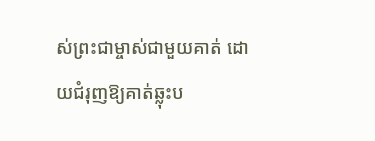ស់ព្រះជាម្ចាស់ជាមួយគាត់ ដោយជំរុញឱ្យគាត់ឆ្លុះប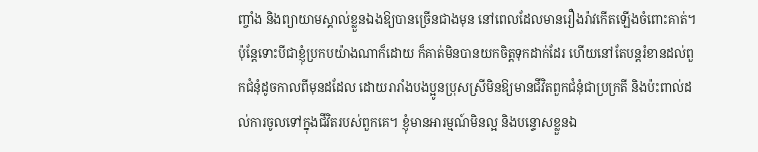ញ្ចាំង និងព្យាយាមស្គាល់ខ្លួនឯងឱ្យបានច្រើនជាងមុន នៅពេលដែលមានរឿងរ៉ាវកើតឡើងចំពោះគាត់។ ប៉ុន្តែទោះបីជាខ្ញុំប្រកបយ៉ាងណាក៏ដោយ ក៏គាត់មិនបានយកចិត្តទុកដាក់ដែរ ហើយនៅតែបន្តរំខានដល់ពួកជំនុំដូចកាលពីមុនដដែល ដោយរារាំងបងប្អូនប្រុសស្រីមិនឱ្យមានជីវិតពួកជំនុំជាប្រក្រតី និងប៉ះពាល់ដល់ការចូលទៅក្នុងជីវិតរបស់ពួកគេ។ ខ្ញុំមានអារម្មណ៍មិនល្អ និងបន្ទោសខ្លួនឯ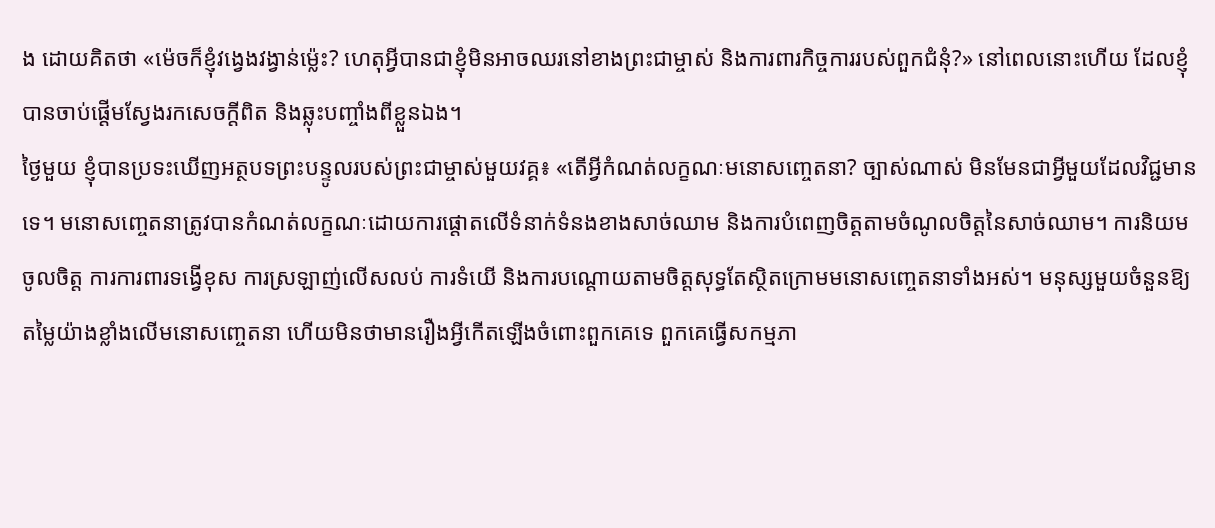ង ដោយគិតថា «ម៉េចក៏ខ្ញុំវង្វេងវង្វាន់ម្ល៉េះ? ហេតុអ្វីបានជាខ្ញុំមិនអាចឈរនៅខាងព្រះជាម្ចាស់ និងការពារកិច្ចការរបស់ពួកជំនុំ?» នៅពេលនោះហើយ ដែលខ្ញុំបានចាប់ផ្ដើមស្វែងរកសេចក្ដីពិត និងឆ្លុះបញ្ចាំងពីខ្លួនឯង។
ថ្ងៃមួយ ខ្ញុំបានប្រទះឃើញអត្ថបទព្រះបន្ទូលរបស់ព្រះជាម្ចាស់មួយវគ្គ៖ «តើអ្វីកំណត់លក្ខណៈមនោសញ្ចេតនា? ច្បាស់ណាស់ មិនមែនជាអ្វីមួយដែលវិជ្ជមានទេ។ មនោសញ្ចេតនាត្រូវបានកំណត់លក្ខណៈដោយការផ្ដោតលើទំនាក់ទំនងខាងសាច់ឈាម និងការបំពេញចិត្តតាមចំណូលចិត្តនៃសាច់ឈាម។ ការនិយមចូលចិត្ត ការការពារទង្វើខុស ការស្រឡាញ់លើសលប់ ការទំយើ និងការបណ្តោយតាមចិត្តសុទ្ធតែស្ថិតក្រោមមនោសញ្ចេតនាទាំងអស់។ មនុស្សមួយចំនួនឱ្យតម្លៃយ៉ាងខ្លាំងលើមនោសញ្ចេតនា ហើយមិនថាមានរឿងអ្វីកើតឡើងចំពោះពួកគេទេ ពួកគេធ្វើសកម្មភា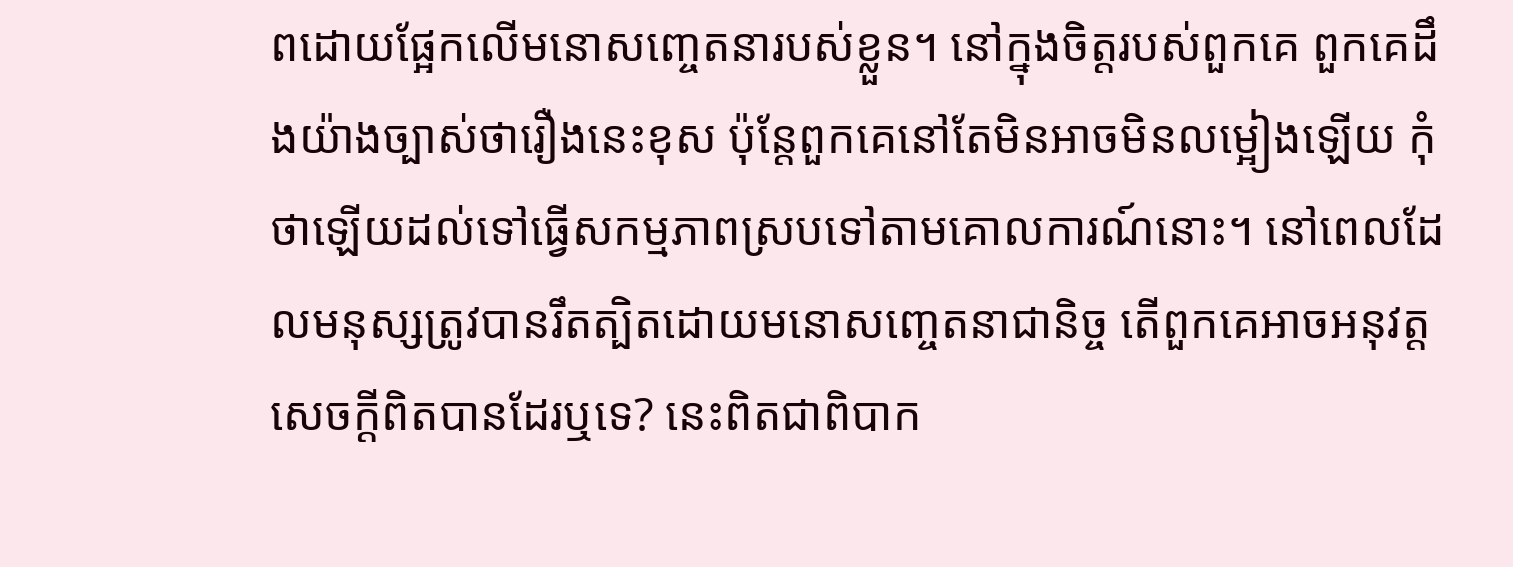ពដោយផ្អែកលើមនោសញ្ចេតនារបស់ខ្លួន។ នៅក្នុងចិត្តរបស់ពួកគេ ពួកគេដឹងយ៉ាងច្បាស់ថារឿងនេះខុស ប៉ុន្តែពួកគេនៅតែមិនអាចមិនលម្អៀងឡើយ កុំថាឡើយដល់ទៅធ្វើសកម្មភាពស្របទៅតាមគោលការណ៍នោះ។ នៅពេលដែលមនុស្សត្រូវបានរឹតត្បិតដោយមនោសញ្ចេតនាជានិច្ច តើពួកគេអាចអនុវត្តសេចក្ដីពិតបានដែរឬទេ? នេះពិតជាពិបាក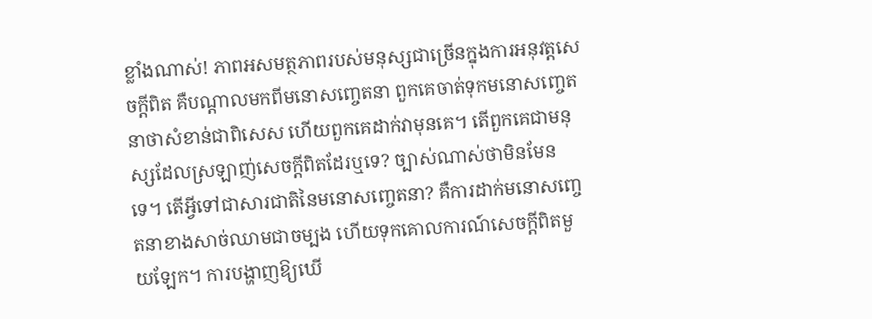ខ្លាំងណាស់! ភាពអសមត្ថភាពរបស់មនុស្សជាច្រើនក្នុងការអនុវត្តសេចក្ដីពិត គឺបណ្ដាលមកពីមនោសញ្ចេតនា ពួកគេចាត់ទុកមនោសញ្ចេតនាថាសំខាន់ជាពិសេស ហើយពួកគេដាក់វាមុនគេ។ តើពួកគេជាមនុស្សដែលស្រឡាញ់សេចក្ដីពិតដែរឬទេ? ច្បាស់ណាស់ថាមិនមែនទេ។ តើអ្វីទៅជាសារជាតិនៃមនោសញ្ចេតនា? គឺការដាក់មនោសញ្ចេតនាខាងសាច់ឈាមជាចម្បង ហើយទុកគោលការណ៍សេចក្ដីពិតមួយឡែក។ ការបង្ហាញឱ្យឃើ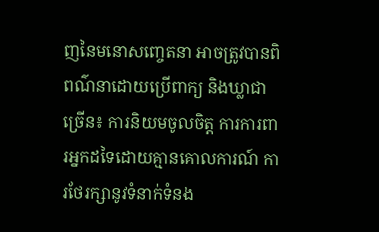ញនៃមនោសញ្ចេតនា អាចត្រូវបានពិពណ៌នាដោយប្រើពាក្យ និងឃ្លាជាច្រើន៖ ការនិយមចូលចិត្ត ការការពារអ្នកដទៃដោយគ្មានគោលការណ៍ ការថែរក្សានូវទំនាក់ទំនង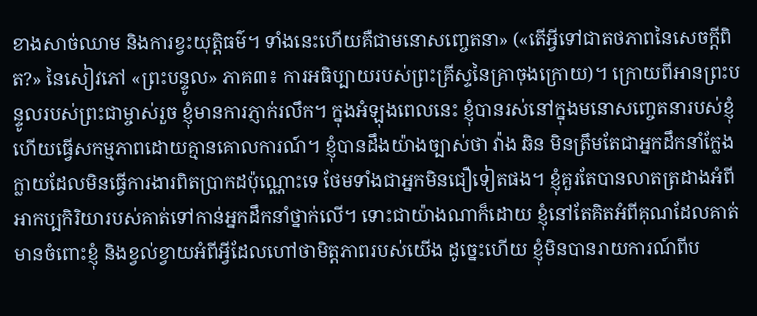ខាងសាច់ឈាម និងការខ្វះយុត្តិធម៌។ ទាំងនេះហើយគឺជាមនោសញ្ចេតនា» («តើអ្វីទៅជាតថភាពនៃសេចក្ដីពិត?» នៃសៀវភៅ «ព្រះបន្ទូល» ភាគ៣៖ ការអធិប្បាយរបស់ព្រះគ្រីស្ទនៃគ្រាចុងក្រោយ)។ ក្រោយពីអានព្រះបន្ទូលរបស់ព្រះជាម្ចាស់រួច ខ្ញុំមានការភ្ញាក់រលឹក។ ក្នុងអំឡុងពេលនេះ ខ្ញុំបានរស់នៅក្នុងមនោសញ្ចេតនារបស់ខ្ញុំ ហើយធ្វើសកម្មភាពដោយគ្មានគោលការណ៍។ ខ្ញុំបានដឹងយ៉ាងច្បាស់ថា វ៉ាង ឆិន មិនត្រឹមតែជាអ្នកដឹកនាំក្លែងក្លាយដែលមិនធ្វើការងារពិតប្រាកដប៉ុណ្ណោះទេ ថែមទាំងជាអ្នកមិនជឿទៀតផង។ ខ្ញុំគួរតែបានលាតត្រដាងអំពីអាកប្បកិរិយារបស់គាត់ទៅកាន់អ្នកដឹកនាំថ្នាក់លើ។ ទោះជាយ៉ាងណាក៏ដោយ ខ្ញុំនៅតែគិតអំពីគុណដែលគាត់មានចំពោះខ្ញុំ និងខ្វល់ខ្វាយអំពីអ្វីដែលហៅថាមិត្តភាពរបស់យើង ដូច្នេះហើយ ខ្ញុំមិនបានរាយការណ៍ពីប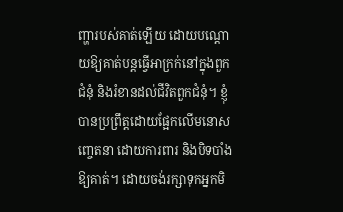ញ្ហារបស់គាត់ឡើយ ដោយបណ្ដោយឱ្យគាត់បន្តធ្វើអាក្រក់នៅក្នុងពួកជំនុំ និងរំខានដល់ជីវិតពួកជំនុំ។ ខ្ញុំបានប្រព្រឹត្តដោយផ្អែកលើមនោសញ្ចេតនា ដោយការពារ និងបិទបាំងឱ្យគាត់។ ដោយចង់រក្សាទុកអ្នកមិ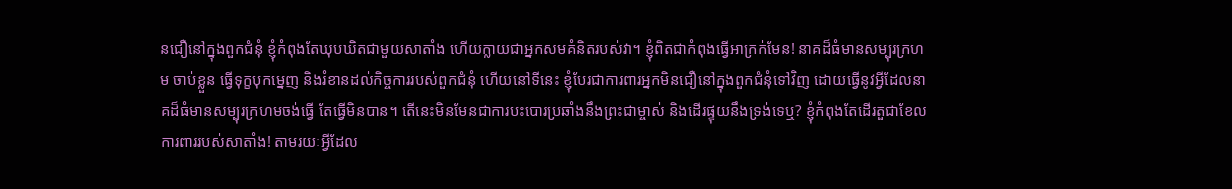នជឿនៅក្នុងពួកជំនុំ ខ្ញុំកំពុងតែឃុបឃិតជាមួយសាតាំង ហើយក្លាយជាអ្នកសមគំនិតរបស់វា។ ខ្ញុំពិតជាកំពុងធ្វើអាក្រក់មែន! នាគដ៏ធំមានសម្បុរក្រហម ចាប់ខ្លួន ធ្វើទុក្ខបុកម្នេញ និងរំខានដល់កិច្ចការរបស់ពួកជំនុំ ហើយនៅទីនេះ ខ្ញុំបែរជាការពារអ្នកមិនជឿនៅក្នុងពួកជំនុំទៅវិញ ដោយធ្វើនូវអ្វីដែលនាគដ៏ធំមានសម្បុរក្រហមចង់ធ្វើ តែធ្វើមិនបាន។ តើនេះមិនមែនជាការបះបោរប្រឆាំងនឹងព្រះជាម្ចាស់ និងដើរផ្ទុយនឹងទ្រង់ទេឬ? ខ្ញុំកំពុងតែដើរតួជាខែលការពាររបស់សាតាំង! តាមរយៈអ្វីដែល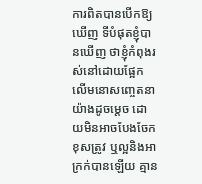ការពិតបានបើកឱ្យឃើញ ទីបំផុតខ្ញុំបានឃើញ ថាខ្ញុំកំពុងរស់នៅដោយផ្អែកលើមនោសញ្ចេតនាយ៉ាងដូចម្ដេច ដោយមិនអាចបែងចែកខុសត្រូវ ឬល្អនិងអាក្រក់បានឡើយ គ្មាន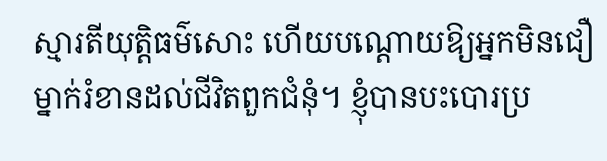ស្មារតីយុត្តិធម៌សោះ ហើយបណ្ដោយឱ្យអ្នកមិនជឿម្នាក់រំខានដល់ជីវិតពួកជំនុំ។ ខ្ញុំបានបះបោរប្រ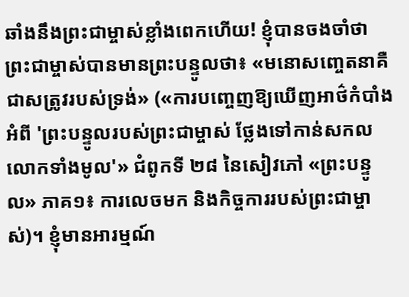ឆាំងនឹងព្រះជាម្ចាស់ខ្លាំងពេកហើយ! ខ្ញុំបានចងចាំថា ព្រះជាម្ចាស់បានមានព្រះបន្ទូលថា៖ «មនោសញ្ចេតនាគឺជាសត្រូវរបស់ទ្រង់» («ការបញ្ចេញឱ្យឃើញអាថ៌កំបាំងអំពី 'ព្រះបន្ទូលរបស់ព្រះជាម្ចាស់ ថ្លែងទៅកាន់សកលលោកទាំងមូល'» ជំពូកទី ២៨ នៃសៀវភៅ «ព្រះបន្ទូល» ភាគ១៖ ការលេចមក និងកិច្ចការរបស់ព្រះជាម្ចាស់)។ ខ្ញុំមានអារម្មណ៍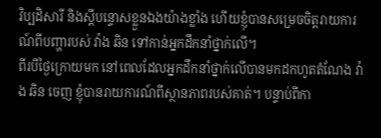វិប្បដិសារី និងស្តីបន្ទោសខ្លួនឯងយ៉ាងខ្លាំង ហើយខ្ញុំបានសម្រេចចិត្តរាយការណ៍ពីបញ្ហារបស់ វ៉ាង ឆិន ទៅកាន់អ្នកដឹកនាំថ្នាក់លើ។
ពីរបីថ្ងៃក្រោយមក នៅពេលដែលអ្នកដឹកនាំថ្នាក់លើបានមកដកហូតតំណែង វ៉ាង ឆិន ចេញ ខ្ញុំបានរាយការណ៍ពីស្ថានភាពរបស់គាត់។ បន្ទាប់ពីកា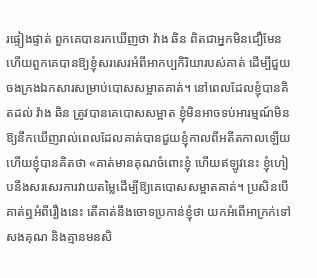រផ្ទៀងផ្ទាត់ ពួកគេបានរកឃើញថា វ៉ាង ឆិន ពិតជាអ្នកមិនជឿមែន ហើយពួកគេបានឱ្យខ្ញុំសរសេរអំពីអាកប្បកិរិយារបស់គាត់ ដើម្បីជួយចងក្រងឯកសារសម្រាប់បោសសម្អាតគាត់។ នៅពេលដែលខ្ញុំបានគិតដល់ វ៉ាង ឆិន ត្រូវបានគេបោសសម្អាត ខ្ញុំមិនអាចទប់អារម្មណ៍មិនឱ្យនឹកឃើញរាល់ពេលដែលគាត់បានជួយខ្ញុំកាលពីអតីតកាលឡើយ ហើយខ្ញុំបានគិតថា «គាត់មានគុណចំពោះខ្ញុំ ហើយឥឡូវនេះ ខ្ញុំហៀបនឹងសរសេរការវាយតម្លៃដើម្បីឱ្យគេបោសសម្អាតគាត់។ ប្រសិនបើគាត់ឮអំពីរឿងនេះ តើគាត់នឹងចោទប្រកាន់ខ្ញុំថា យកអំពើអាក្រក់ទៅសងគុណ និងគ្មានមនសិ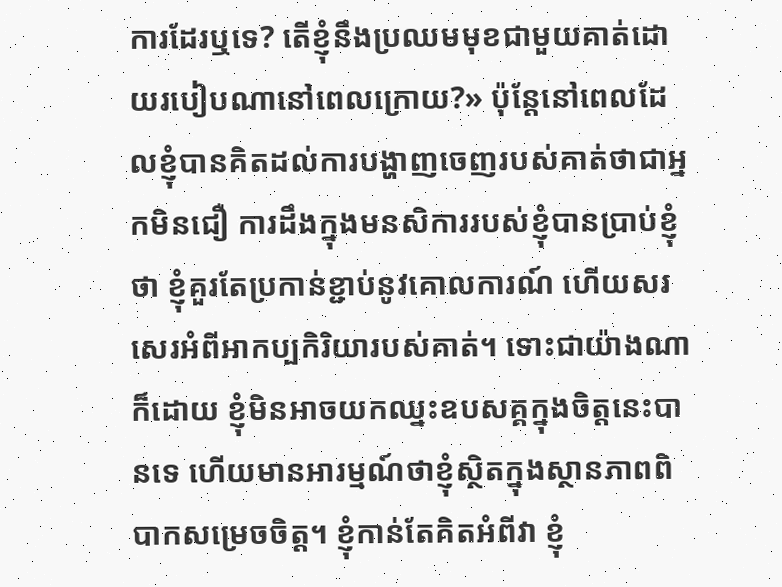ការដែរឬទេ? តើខ្ញុំនឹងប្រឈមមុខជាមួយគាត់ដោយរបៀបណានៅពេលក្រោយ?» ប៉ុន្តែនៅពេលដែលខ្ញុំបានគិតដល់ការបង្ហាញចេញរបស់គាត់ថាជាអ្នកមិនជឿ ការដឹងក្នុងមនសិការរបស់ខ្ញុំបានប្រាប់ខ្ញុំថា ខ្ញុំគួរតែប្រកាន់ខ្ជាប់នូវគោលការណ៍ ហើយសរសេរអំពីអាកប្បកិរិយារបស់គាត់។ ទោះជាយ៉ាងណាក៏ដោយ ខ្ញុំមិនអាចយកឈ្នះឧបសគ្គក្នុងចិត្តនេះបានទេ ហើយមានអារម្មណ៍ថាខ្ញុំស្ថិតក្នុងស្ថានភាពពិបាកសម្រេចចិត្ត។ ខ្ញុំកាន់តែគិតអំពីវា ខ្ញុំ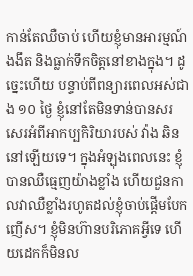កាន់តែឈឺចាប់ ហើយខ្ញុំមានអារម្មណ៍ងងឹត និងធ្លាក់ទឹកចិត្តនៅខាងក្នុង។ ដូច្នេះហើយ បន្ទាប់ពីពន្យារពេលអស់ជាង ១០ ថ្ងៃ ខ្ញុំនៅតែមិនទាន់បានសរសេរអំពីអាកប្បកិរិយារបស់ វ៉ាង ឆិន នៅឡើយទេ។ ក្នុងអំឡុងពេលនេះ ខ្ញុំបានឈឺធ្មេញយ៉ាងខ្លាំង ហើយជួនកាលវាឈឺខ្លាំងរហូតដល់ខ្ញុំចាប់ផ្តើមបែកញើស។ ខ្ញុំមិនហ៊ានបរិភោគអ្វីទេ ហើយដេកក៏មិនល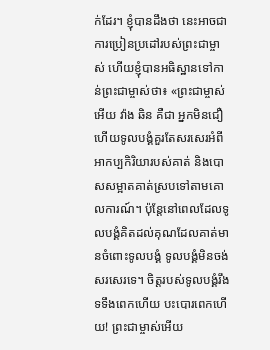ក់ដែរ។ ខ្ញុំបានដឹងថា នេះអាចជាការប្រៀនប្រដៅរបស់ព្រះជាម្ចាស់ ហើយខ្ញុំបានអធិស្ឋានទៅកាន់ព្រះជាម្ចាស់ថា៖ «ព្រះជាម្ចាស់អើយ វ៉ាង ឆិន គឺជា អ្នកមិនជឿ ហើយទូលបង្គំគួរតែសរសេរអំពីអាកប្បកិរិយារបស់គាត់ និងបោសសម្អាតគាត់ស្របទៅតាមគោលការណ៍។ ប៉ុន្តែនៅពេលដែលទូលបង្គំគិតដល់គុណដែលគាត់មានចំពោះទូលបង្គំ ទូលបង្គំមិនចង់សរសេរទេ។ ចិត្តរបស់ទូលបង្គំរឹងទទឹងពេកហើយ បះបោរពេកហើយ! ព្រះជាម្ចាស់អើយ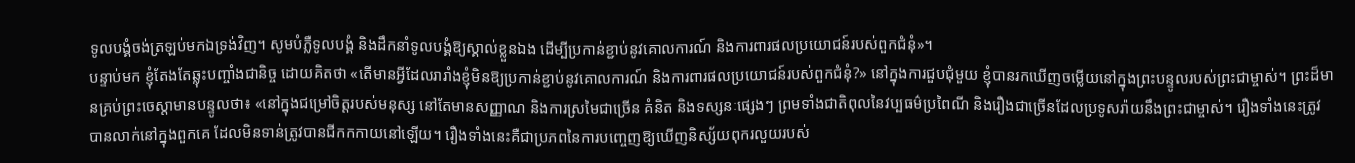ទូលបង្គំចង់ត្រឡប់មកឯទ្រង់វិញ។ សូមបំភ្លឺទូលបង្គំ និងដឹកនាំទូលបង្គំឱ្យស្គាល់ខ្លួនឯង ដើម្បីប្រកាន់ខ្ជាប់នូវគោលការណ៍ និងការពារផលប្រយោជន៍របស់ពួកជំនុំ»។
បន្ទាប់មក ខ្ញុំតែងតែឆ្លុះបញ្ចាំងជានិច្ច ដោយគិតថា «តើមានអ្វីដែលរារាំងខ្ញុំមិនឱ្យប្រកាន់ខ្ជាប់នូវគោលការណ៍ និងការពារផលប្រយោជន៍របស់ពួកជំនុំ?» នៅក្នុងការជួបជុំមួយ ខ្ញុំបានរកឃើញចម្លើយនៅក្នុងព្រះបន្ទូលរបស់ព្រះជាម្ចាស់។ ព្រះដ៏មានគ្រប់ព្រះចេស្ដាមានបន្ទូលថា៖ «នៅក្នុងជម្រៅចិត្តរបស់មនុស្ស នៅតែមានសញ្ញាណ និងការស្រមៃជាច្រើន គំនិត និងទស្សនៈផ្សេងៗ ព្រមទាំងជាតិពុលនៃវប្បធម៌ប្រពៃណី និងរឿងជាច្រើនដែលប្រទូសរ៉ាយនឹងព្រះជាម្ចាស់។ រឿងទាំងនេះត្រូវបានលាក់នៅក្នុងពួកគេ ដែលមិនទាន់ត្រូវបានជីកកកាយនៅឡើយ។ រឿងទាំងនេះគឺជាប្រភពនៃការបញ្ចេញឱ្យឃើញនិស្ស័យពុករលួយរបស់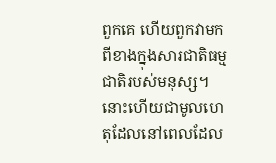ពួកគេ ហើយពួកវាមកពីខាងក្នុងសារជាតិធម្មជាតិរបស់មនុស្ស។ នោះហើយជាមូលហេតុដែលនៅពេលដែល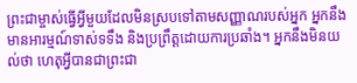ព្រះជាម្ចាស់ធ្វើអ្វីមួយដែលមិនស្របទៅតាមសញ្ញាណរបស់អ្នក អ្នកនឹងមានអារម្មណ៍ទាស់ទទឹង និងប្រព្រឹត្តដោយការប្រឆាំង។ អ្នកនឹងមិនយល់ថា ហេតុអ្វីបានជាព្រះជា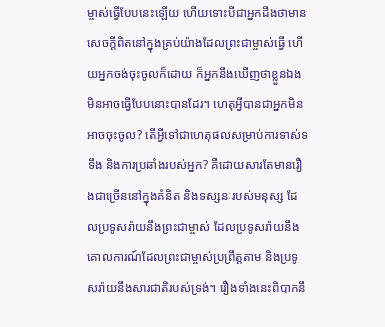ម្ចាស់ធ្វើបែបនេះឡើយ ហើយទោះបីជាអ្នកដឹងថាមានសេចក្ដីពិតនៅក្នុងគ្រប់យ៉ាងដែលព្រះជាម្ចាស់ធ្វើ ហើយអ្នកចង់ចុះចូលក៏ដោយ ក៏អ្នកនឹងឃើញថាខ្លួនឯងមិនអាចធ្វើបែបនោះបានដែរ។ ហេតុអ្វីបានជាអ្នកមិនអាចចុះចូល? តើអ្វីទៅជាហេតុផលសម្រាប់ការទាស់ទទឹង និងការប្រឆាំងរបស់អ្នក? គឺដោយសារតែមានរឿងជាច្រើននៅក្នុងគំនិត និងទស្សនៈរបស់មនុស្ស ដែលប្រទូសរ៉ាយនឹងព្រះជាម្ចាស់ ដែលប្រទូសរ៉ាយនឹងគោលការណ៍ដែលព្រះជាម្ចាស់ប្រព្រឹត្តតាម និងប្រទូសរ៉ាយនឹងសារជាតិរបស់ទ្រង់។ រឿងទាំងនេះពិបាកនឹ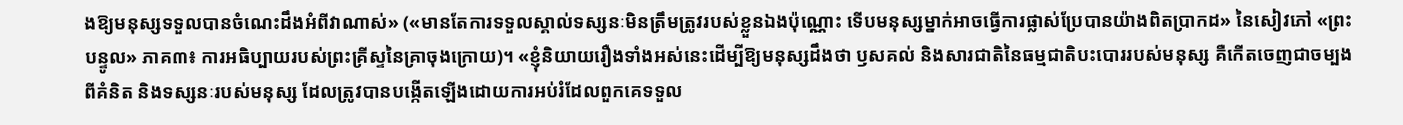ងឱ្យមនុស្សទទួលបានចំណេះដឹងអំពីវាណាស់» («មានតែការទទួលស្គាល់ទស្សនៈមិនត្រឹមត្រូវរបស់ខ្លួនឯងប៉ុណ្ណោះ ទើបមនុស្សម្នាក់អាចធ្វើការផ្លាស់ប្រែបានយ៉ាងពិតប្រាកដ» នៃសៀវភៅ «ព្រះបន្ទូល» ភាគ៣៖ ការអធិប្បាយរបស់ព្រះគ្រីស្ទនៃគ្រាចុងក្រោយ)។ «ខ្ញុំនិយាយរឿងទាំងអស់នេះដើម្បីឱ្យមនុស្សដឹងថា ឫសគល់ និងសារជាតិនៃធម្មជាតិបះបោររបស់មនុស្ស គឺកើតចេញជាចម្បងពីគំនិត និងទស្សនៈរបស់មនុស្ស ដែលត្រូវបានបង្កើតឡើងដោយការអប់រំដែលពួកគេទទួល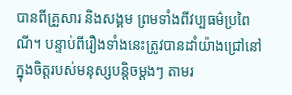បានពីគ្រួសារ និងសង្គម ព្រមទាំងពីវប្បធម៌ប្រពៃណី។ បន្ទាប់ពីរឿងទាំងនេះត្រូវបានដាំយ៉ាងជ្រៅនៅក្នុងចិត្តរបស់មនុស្សបន្តិចម្ដងៗ តាមរ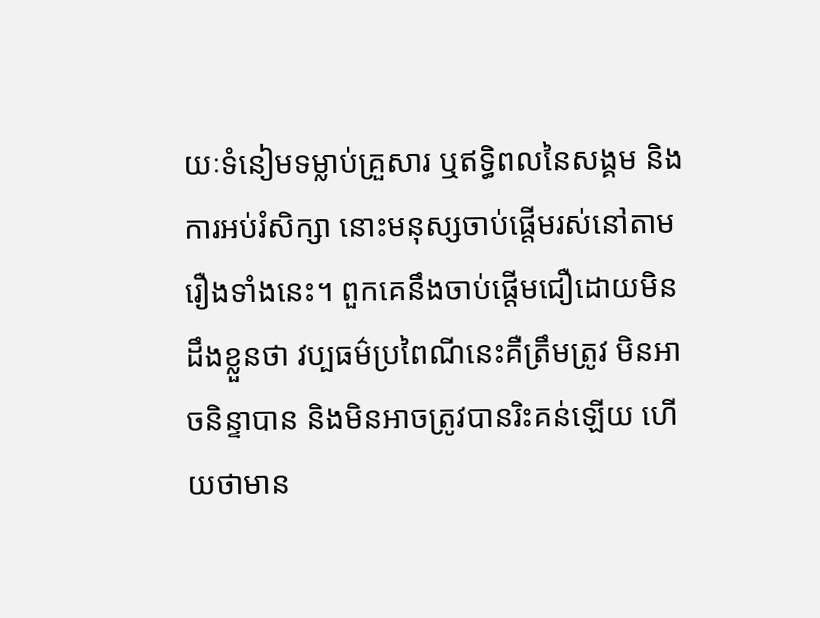យៈទំនៀមទម្លាប់គ្រួសារ ឬឥទ្ធិពលនៃសង្គម និងការអប់រំសិក្សា នោះមនុស្សចាប់ផ្ដើមរស់នៅតាមរឿងទាំងនេះ។ ពួកគេនឹងចាប់ផ្ដើមជឿដោយមិនដឹងខ្លួនថា វប្បធម៌ប្រពៃណីនេះគឺត្រឹមត្រូវ មិនអាចនិន្ទាបាន និងមិនអាចត្រូវបានរិះគន់ឡើយ ហើយថាមាន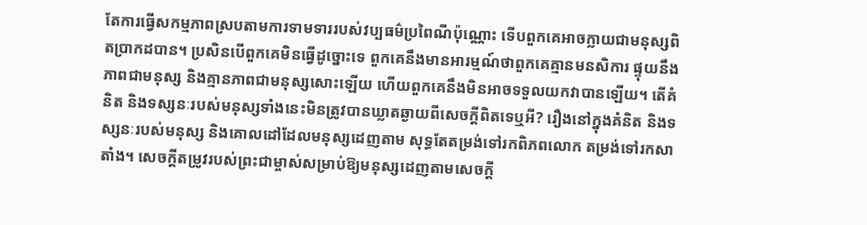តែការធ្វើសកម្មភាពស្របតាមការទាមទាររបស់វប្បធម៌ប្រពៃណីប៉ុណ្ណោះ ទើបពួកគេអាចក្លាយជាមនុស្សពិតប្រាកដបាន។ ប្រសិនបើពួកគេមិនធ្វើដូច្នោះទេ ពួកគេនឹងមានអារម្មណ៍ថាពួកគេគ្មានមនសិការ ផ្ទុយនឹងភាពជាមនុស្ស និងគ្មានភាពជាមនុស្សសោះឡើយ ហើយពួកគេនឹងមិនអាចទទួលយកវាបានឡើយ។ តើគំនិត និងទស្សនៈរបស់មនុស្សទាំងនេះមិនត្រូវបានឃ្លាតឆ្ងាយពីសេចក្ដីពិតទេឬអី? រឿងនៅក្នុងគំនិត និងទស្សនៈរបស់មនុស្ស និងគោលដៅដែលមនុស្សដេញតាម សុទ្ធតែតម្រង់ទៅរកពិភពលោក តម្រង់ទៅរកសាតាំង។ សេចក្ដីតម្រូវរបស់ព្រះជាម្ចាស់សម្រាប់ឱ្យមនុស្សដេញតាមសេចក្ដី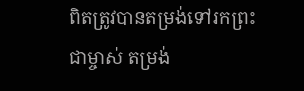ពិតត្រូវបានតម្រង់ទៅរកព្រះជាម្ចាស់ តម្រង់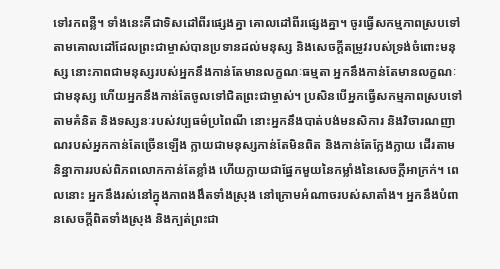ទៅរកពន្លឺ។ ទាំងនេះគឺជាទិសដៅពីរផ្សេងគ្នា គោលដៅពីរផ្សេងគ្នា។ ចូរធ្វើសកម្មភាពស្របទៅតាមគោលដៅដែលព្រះជាម្ចាស់បានប្រទានដល់មនុស្ស និងសេចក្ដីតម្រូវរបស់ទ្រង់ចំពោះមនុស្ស នោះភាពជាមនុស្សរបស់អ្នកនឹងកាន់តែមានលក្ខណៈធម្មតា អ្នកនឹងកាន់តែមានលក្ខណៈជាមនុស្ស ហើយអ្នកនឹងកាន់តែចូលទៅជិតព្រះជាម្ចាស់។ ប្រសិនបើអ្នកធ្វើសកម្មភាពស្របទៅតាមគំនិត និងទស្សនៈរបស់វប្បធម៌ប្រពៃណី នោះអ្នកនឹងបាត់បង់មនសិការ និងវិចារណញាណរបស់អ្នកកាន់តែច្រើនឡើង ក្លាយជាមនុស្សកាន់តែមិនពិត និងកាន់តែក្លែងក្លាយ ដើរតាមនិន្នាការរបស់ពិភពលោកកាន់តែខ្លាំង ហើយក្លាយជាផ្នែកមួយនៃកម្លាំងនៃសេចក្ដីអាក្រក់។ ពេលនោះ អ្នកនឹងរស់នៅក្នុងភាពងងឹតទាំងស្រុង នៅក្រោមអំណាចរបស់សាតាំង។ អ្នកនឹងបំពានសេចក្ដីពិតទាំងស្រុង និងក្បត់ព្រះជា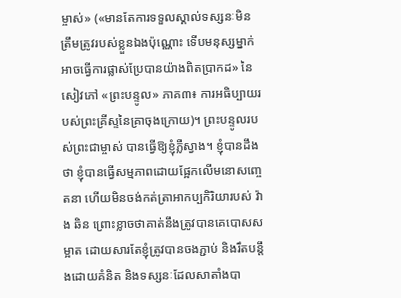ម្ចាស់» («មានតែការទទួលស្គាល់ទស្សនៈមិនត្រឹមត្រូវរបស់ខ្លួនឯងប៉ុណ្ណោះ ទើបមនុស្សម្នាក់អាចធ្វើការផ្លាស់ប្រែបានយ៉ាងពិតប្រាកដ» នៃសៀវភៅ «ព្រះបន្ទូល» ភាគ៣៖ ការអធិប្បាយរបស់ព្រះគ្រីស្ទនៃគ្រាចុងក្រោយ)។ ព្រះបន្ទូលរបស់ព្រះជាម្ចាស់ បានធ្វើឱ្យខ្ញុំភ្លឺស្វាង។ ខ្ញុំបានដឹងថា ខ្ញុំបានធ្វើសម្មភាពដោយផ្អែកលើមនោសញ្ចេតនា ហើយមិនចង់កត់ត្រាអាកប្បកិរិយារបស់ វ៉ាង ឆិន ព្រោះខ្លាចថាគាត់នឹងត្រូវបានគេបោសសម្អាត ដោយសារតែខ្ញុំត្រូវបានចងភ្ជាប់ និងរឹតបន្តឹងដោយគំនិត និងទស្សនៈដែលសាតាំងបា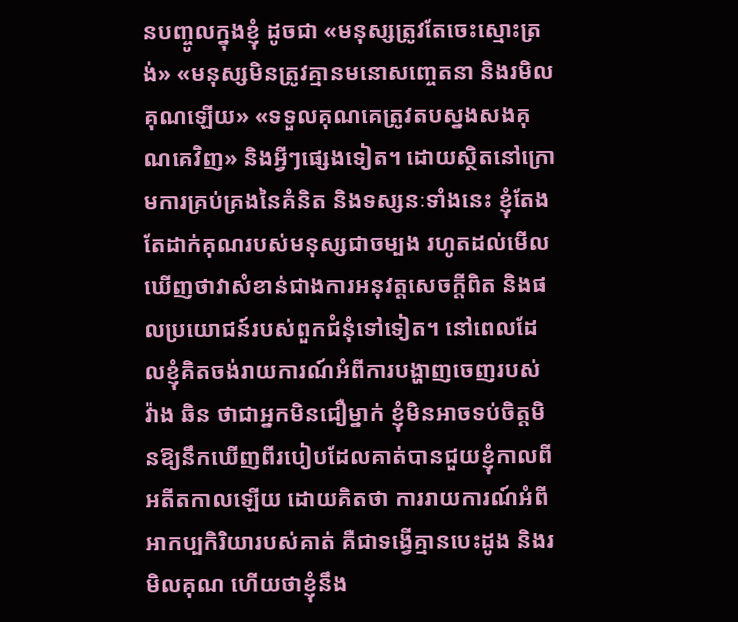នបញ្ចូលក្នុងខ្ញុំ ដូចជា «មនុស្សត្រូវតែចេះស្មោះត្រង់» «មនុស្សមិនត្រូវគ្មានមនោសញ្ចេតនា និងរមិលគុណឡើយ» «ទទួលគុណគេត្រូវតបស្នងសងគុណគេវិញ» និងអ្វីៗផ្សេងទៀត។ ដោយស្ថិតនៅក្រោមការគ្រប់គ្រងនៃគំនិត និងទស្សនៈទាំងនេះ ខ្ញុំតែងតែដាក់គុណរបស់មនុស្សជាចម្បង រហូតដល់មើលឃើញថាវាសំខាន់ជាងការអនុវត្តសេចក្ដីពិត និងផលប្រយោជន៍របស់ពួកជំនុំទៅទៀត។ នៅពេលដែលខ្ញុំគិតចង់រាយការណ៍អំពីការបង្ហាញចេញរបស់ វ៉ាង ឆិន ថាជាអ្នកមិនជឿម្នាក់ ខ្ញុំមិនអាចទប់ចិត្តមិនឱ្យនឹកឃើញពីរបៀបដែលគាត់បានជួយខ្ញុំកាលពីអតីតកាលឡើយ ដោយគិតថា ការរាយការណ៍អំពីអាកប្បកិរិយារបស់គាត់ គឺជាទង្វើគ្មានបេះដូង និងរមិលគុណ ហើយថាខ្ញុំនឹង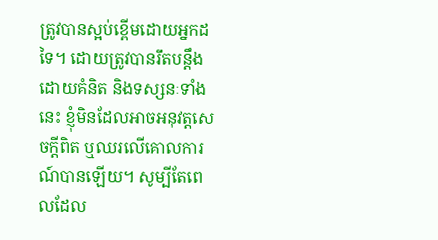ត្រូវបានស្អប់ខ្ពើមដោយអ្នកដទៃ។ ដោយត្រូវបានរឹតបន្តឹងដោយគំនិត និងទស្សនៈទាំងនេះ ខ្ញុំមិនដែលអាចអនុវត្តសេចក្ដីពិត ឬឈរលើគោលការណ៍បានឡើយ។ សូម្បីតែពេលដែល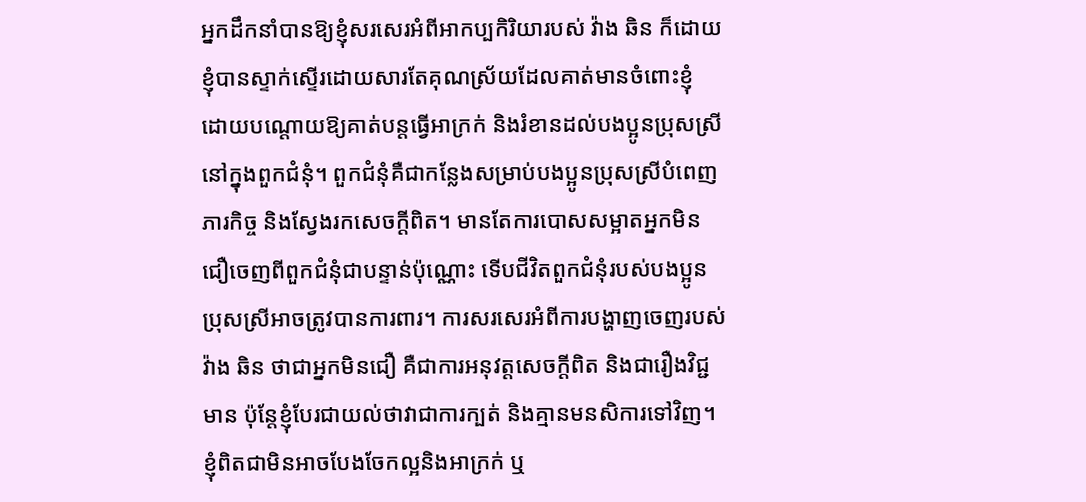អ្នកដឹកនាំបានឱ្យខ្ញុំសរសេរអំពីអាកប្បកិរិយារបស់ វ៉ាង ឆិន ក៏ដោយ ខ្ញុំបានស្ទាក់ស្ទើរដោយសារតែគុណស្រ័យដែលគាត់មានចំពោះខ្ញុំ ដោយបណ្ដោយឱ្យគាត់បន្តធ្វើអាក្រក់ និងរំខានដល់បងប្អូនប្រុសស្រីនៅក្នុងពួកជំនុំ។ ពួកជំនុំគឺជាកន្លែងសម្រាប់បងប្អូនប្រុសស្រីបំពេញភារកិច្ច និងស្វែងរកសេចក្ដីពិត។ មានតែការបោសសម្អាតអ្នកមិនជឿចេញពីពួកជំនុំជាបន្ទាន់ប៉ុណ្ណោះ ទើបជីវិតពួកជំនុំរបស់បងប្អូនប្រុសស្រីអាចត្រូវបានការពារ។ ការសរសេរអំពីការបង្ហាញចេញរបស់ វ៉ាង ឆិន ថាជាអ្នកមិនជឿ គឺជាការអនុវត្តសេចក្ដីពិត និងជារឿងវិជ្ជមាន ប៉ុន្តែខ្ញុំបែរជាយល់ថាវាជាការក្បត់ និងគ្មានមនសិការទៅវិញ។ ខ្ញុំពិតជាមិនអាចបែងចែកល្អនិងអាក្រក់ ឬ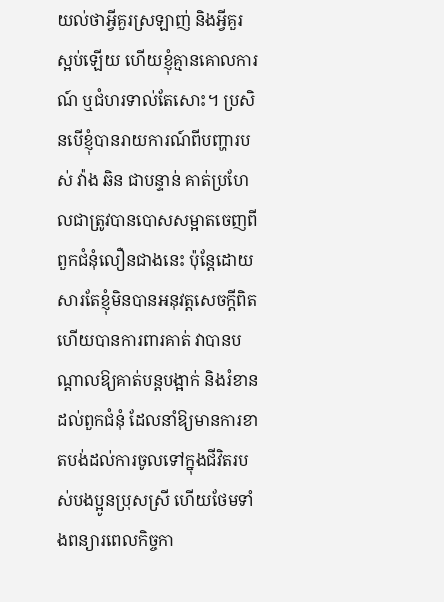យល់ថាអ្វីគួរស្រឡាញ់ និងអ្វីគួរស្អប់ឡើយ ហើយខ្ញុំគ្មានគោលការណ៍ ឬជំហរទាល់តែសោះ។ ប្រសិនបើខ្ញុំបានរាយការណ៍ពីបញ្ហារបស់ វ៉ាង ឆិន ជាបន្ទាន់ គាត់ប្រហែលជាត្រូវបានបោសសម្អាតចេញពីពួកជំនុំលឿនជាងនេះ ប៉ុន្តែដោយសារតែខ្ញុំមិនបានអនុវត្តសេចក្ដីពិត ហើយបានការពារគាត់ វាបានបណ្ដាលឱ្យគាត់បន្តបង្អាក់ និងរំខានដល់ពួកជំនុំ ដែលនាំឱ្យមានការខាតបង់ដល់ការចូលទៅក្នុងជីវិតរបស់បងប្អូនប្រុសស្រី ហើយថែមទាំងពន្យារពេលកិច្ចកា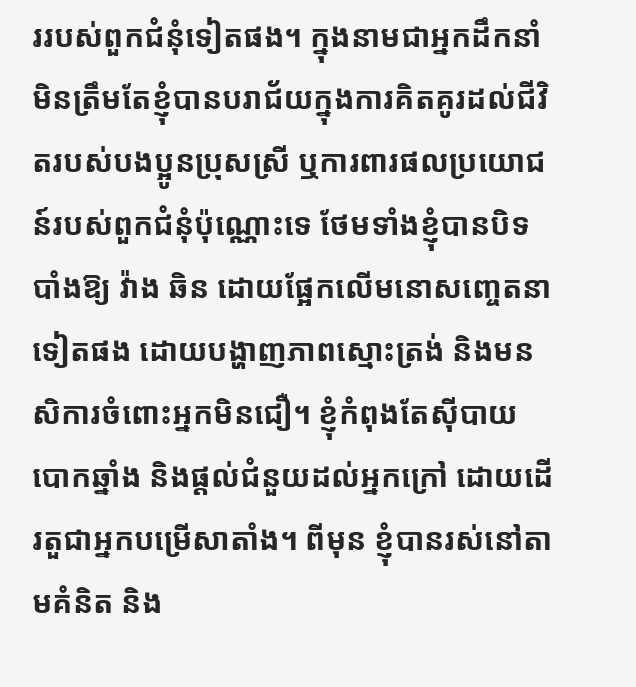ររបស់ពួកជំនុំទៀតផង។ ក្នុងនាមជាអ្នកដឹកនាំ មិនត្រឹមតែខ្ញុំបានបរាជ័យក្នុងការគិតគូរដល់ជីវិតរបស់បងប្អូនប្រុសស្រី ឬការពារផលប្រយោជន៍របស់ពួកជំនុំប៉ុណ្ណោះទេ ថែមទាំងខ្ញុំបានបិទបាំងឱ្យ វ៉ាង ឆិន ដោយផ្អែកលើមនោសញ្ចេតនាទៀតផង ដោយបង្ហាញភាពស្មោះត្រង់ និងមនសិការចំពោះអ្នកមិនជឿ។ ខ្ញុំកំពុងតែស៊ីបាយបោកឆ្នាំង និងផ្តល់ជំនួយដល់អ្នកក្រៅ ដោយដើរតួជាអ្នកបម្រើសាតាំង។ ពីមុន ខ្ញុំបានរស់នៅតាមគំនិត និង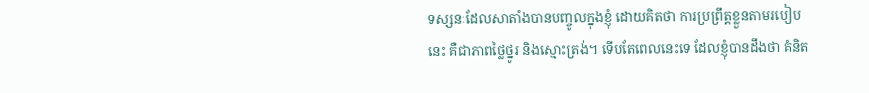ទស្សនៈដែលសាតាំងបានបញ្ចូលក្នុងខ្ញុំ ដោយគិតថា ការប្រព្រឹត្តខ្លួនតាមរបៀបនេះ គឺជាភាពថ្លៃថ្នូរ និងស្មោះត្រង់។ ទើបតែពេលនេះទេ ដែលខ្ញុំបានដឹងថា គំនិត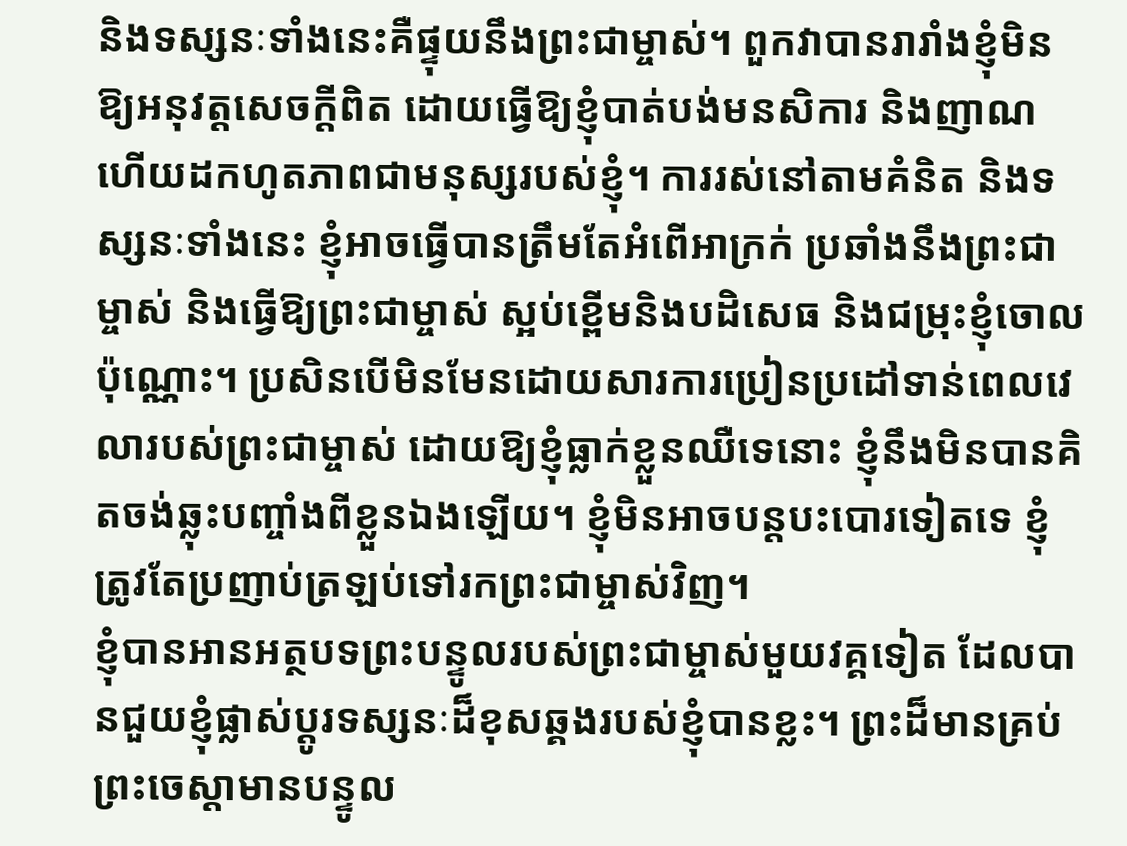និងទស្សនៈទាំងនេះគឺផ្ទុយនឹងព្រះជាម្ចាស់។ ពួកវាបានរារាំងខ្ញុំមិនឱ្យអនុវត្តសេចក្ដីពិត ដោយធ្វើឱ្យខ្ញុំបាត់បង់មនសិការ និងញាណ ហើយដកហូតភាពជាមនុស្សរបស់ខ្ញុំ។ ការរស់នៅតាមគំនិត និងទស្សនៈទាំងនេះ ខ្ញុំអាចធ្វើបានត្រឹមតែអំពើអាក្រក់ ប្រឆាំងនឹងព្រះជាម្ចាស់ និងធ្វើឱ្យព្រះជាម្ចាស់ ស្អប់ខ្ពើមនិងបដិសេធ និងជម្រុះខ្ញុំចោលប៉ុណ្ណោះ។ ប្រសិនបើមិនមែនដោយសារការប្រៀនប្រដៅទាន់ពេលវេលារបស់ព្រះជាម្ចាស់ ដោយឱ្យខ្ញុំធ្លាក់ខ្លួនឈឺទេនោះ ខ្ញុំនឹងមិនបានគិតចង់ឆ្លុះបញ្ចាំងពីខ្លួនឯងឡើយ។ ខ្ញុំមិនអាចបន្តបះបោរទៀតទេ ខ្ញុំត្រូវតែប្រញាប់ត្រឡប់ទៅរកព្រះជាម្ចាស់វិញ។
ខ្ញុំបានអានអត្ថបទព្រះបន្ទូលរបស់ព្រះជាម្ចាស់មួយវគ្គទៀត ដែលបានជួយខ្ញុំផ្លាស់ប្ដូរទស្សនៈដ៏ខុសឆ្គងរបស់ខ្ញុំបានខ្លះ។ ព្រះដ៏មានគ្រប់ព្រះចេស្ដាមានបន្ទូល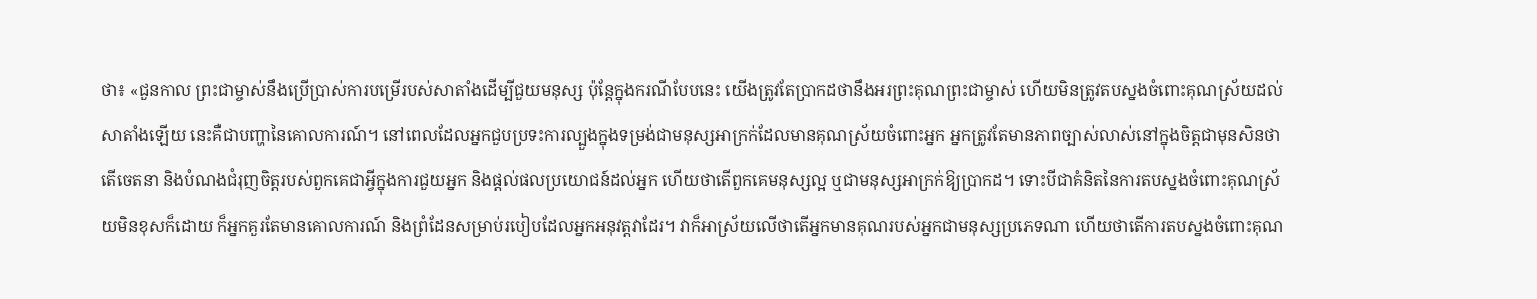ថា៖ «ជួនកាល ព្រះជាម្ចាស់នឹងប្រើប្រាស់ការបម្រើរបស់សាតាំងដើម្បីជួយមនុស្ស ប៉ុន្តែក្នុងករណីបែបនេះ យើងត្រូវតែប្រាកដថានឹងអរព្រះគុណព្រះជាម្ចាស់ ហើយមិនត្រូវតបស្នងចំពោះគុណស្រ័យដល់សាតាំងឡើយ នេះគឺជាបញ្ហានៃគោលការណ៍។ នៅពេលដែលអ្នកជួបប្រទះការល្បួងក្នុងទម្រង់ជាមនុស្សអាក្រក់ដែលមានគុណស្រ័យចំពោះអ្នក អ្នកត្រូវតែមានភាពច្បាស់លាស់នៅក្នុងចិត្តជាមុនសិនថា តើចេតនា និងបំណងជំរុញចិត្តរបស់ពួកគេជាអ្វីក្នុងការជួយអ្នក និងផ្ដល់ផលប្រយោជន៍ដល់អ្នក ហើយថាតើពួកគេមនុស្សល្អ ឬជាមនុស្សអាក្រក់ឱ្យប្រាកដ។ ទោះបីជាគំនិតនៃការតបស្នងចំពោះគុណស្រ័យមិនខុសក៏ដោយ ក៏អ្នកគួរតែមានគោលការណ៍ និងព្រំដែនសម្រាប់របៀបដែលអ្នកអនុវត្តវាដែរ។ វាក៏អាស្រ័យលើថាតើអ្នកមានគុណរបស់អ្នកជាមនុស្សប្រភេទណា ហើយថាតើការតបស្នងចំពោះគុណ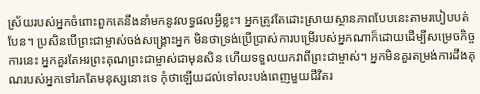ស្រ័យរបស់អ្នកចំពោះពួកគេនឹងនាំមកនូវលទ្ធផលអ្វីខ្លះ។ អ្នកត្រូវតែដោះស្រាយស្ថានភាពបែបនេះតាមរបៀបបត់បែន។ ប្រសិនបើព្រះជាម្ចាស់ចង់សង្គ្រោះអ្នក មិនថាទ្រង់ប្រើប្រាស់ការបម្រើរបស់អ្នកណាក៏ដោយដើម្បីសម្រេចកិច្ចការនេះ អ្នកគួរតែអរព្រះគុណព្រះជាម្ចាស់ជាមុនសិន ហើយទទួលយកវាពីព្រះជាម្ចាស់។ អ្នកមិនគួរតម្រង់ការដឹងគុណរបស់អ្នកទៅរកតែមនុស្សនោះទេ កុំថាឡើយដល់ទៅលះបង់ពេញមួយជីវិតរ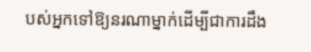បស់អ្នកទៅឱ្យនរណាម្នាក់ដើម្បីជាការដឹង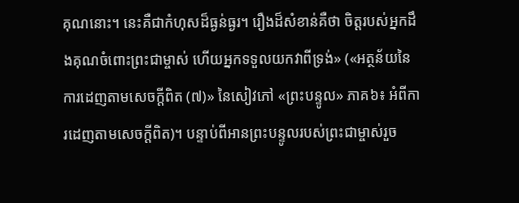គុណនោះ។ នេះគឺជាកំហុសដ៏ធ្ងន់ធ្ងរ។ រឿងដ៏សំខាន់គឺថា ចិត្តរបស់អ្នកដឹងគុណចំពោះព្រះជាម្ចាស់ ហើយអ្នកទទួលយកវាពីទ្រង់» («អត្ថន័យនៃការដេញតាមសេចក្តីពិត (៧)» នៃសៀវភៅ «ព្រះបន្ទូល» ភាគ៦៖ អំពីការដេញតាមសេចក្តីពិត)។ បន្ទាប់ពីអានព្រះបន្ទូលរបស់ព្រះជាម្ចាស់រួច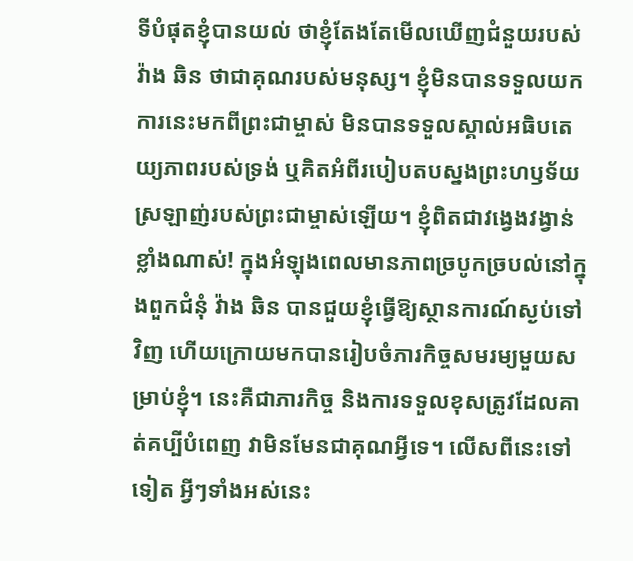ទីបំផុតខ្ញុំបានយល់ ថាខ្ញុំតែងតែមើលឃើញជំនួយរបស់ វ៉ាង ឆិន ថាជាគុណរបស់មនុស្ស។ ខ្ញុំមិនបានទទួលយកការនេះមកពីព្រះជាម្ចាស់ មិនបានទទួលស្គាល់អធិបតេយ្យភាពរបស់ទ្រង់ ឬគិតអំពីរបៀបតបស្នងព្រះហឫទ័យស្រឡាញ់របស់ព្រះជាម្ចាស់ឡើយ។ ខ្ញុំពិតជាវង្វេងវង្វាន់ខ្លាំងណាស់! ក្នុងអំឡុងពេលមានភាពច្របូកច្របល់នៅក្នុងពួកជំនុំ វ៉ាង ឆិន បានជួយខ្ញុំធ្វើឱ្យស្ថានការណ៍ស្ងប់ទៅវិញ ហើយក្រោយមកបានរៀបចំភារកិច្ចសមរម្យមួយសម្រាប់ខ្ញុំ។ នេះគឺជាភារកិច្ច និងការទទួលខុសត្រូវដែលគាត់គប្បីបំពេញ វាមិនមែនជាគុណអ្វីទេ។ លើសពីនេះទៅទៀត អ្វីៗទាំងអស់នេះ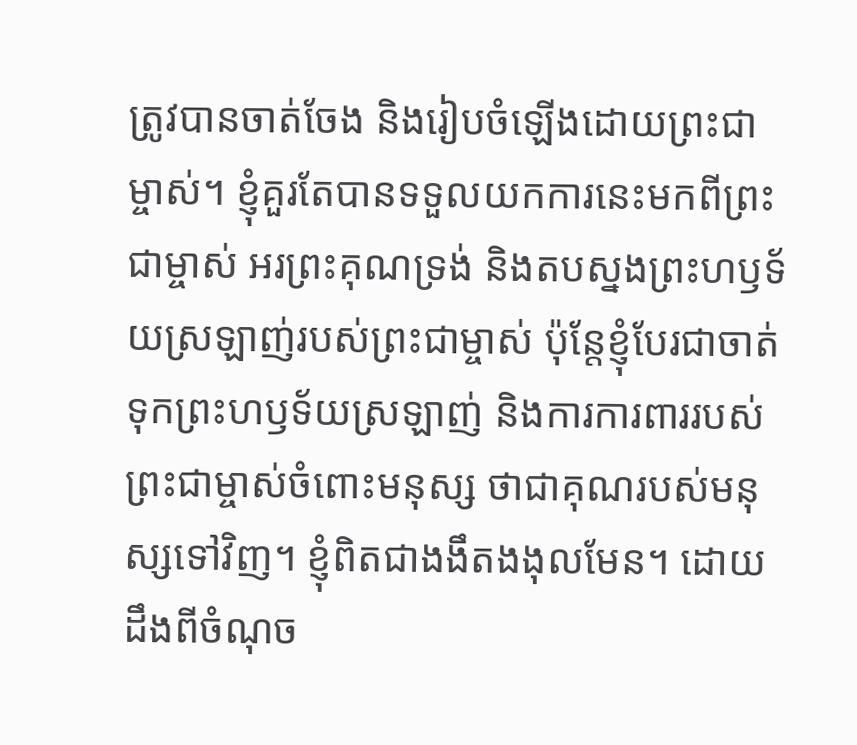ត្រូវបានចាត់ចែង និងរៀបចំឡើងដោយព្រះជាម្ចាស់។ ខ្ញុំគួរតែបានទទួលយកការនេះមកពីព្រះជាម្ចាស់ អរព្រះគុណទ្រង់ និងតបស្នងព្រះហឫទ័យស្រឡាញ់របស់ព្រះជាម្ចាស់ ប៉ុន្តែខ្ញុំបែរជាចាត់ទុកព្រះហឫទ័យស្រឡាញ់ និងការការពាររបស់ព្រះជាម្ចាស់ចំពោះមនុស្ស ថាជាគុណរបស់មនុស្សទៅវិញ។ ខ្ញុំពិតជាងងឹតងងុលមែន។ ដោយដឹងពីចំណុច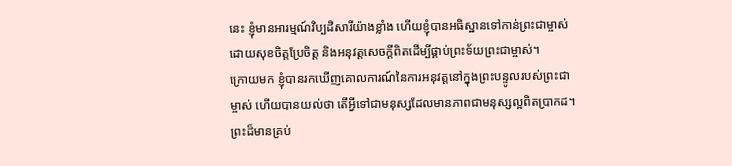នេះ ខ្ញុំមានអារម្មណ៍វិប្បដិសារីយ៉ាងខ្លាំង ហើយខ្ញុំបានអធិស្ឋានទៅកាន់ព្រះជាម្ចាស់ ដោយសុខចិត្តប្រែចិត្ត និងអនុវត្តសេចក្ដីពិតដើម្បីផ្គាប់ព្រះទ័យព្រះជាម្ចាស់។
ក្រោយមក ខ្ញុំបានរកឃើញគោលការណ៍នៃការអនុវត្តនៅក្នុងព្រះបន្ទូលរបស់ព្រះជាម្ចាស់ ហើយបានយល់ថា តើអ្វីទៅជាមនុស្សដែលមានភាពជាមនុស្សល្អពិតប្រាកដ។ ព្រះដ៏មានគ្រប់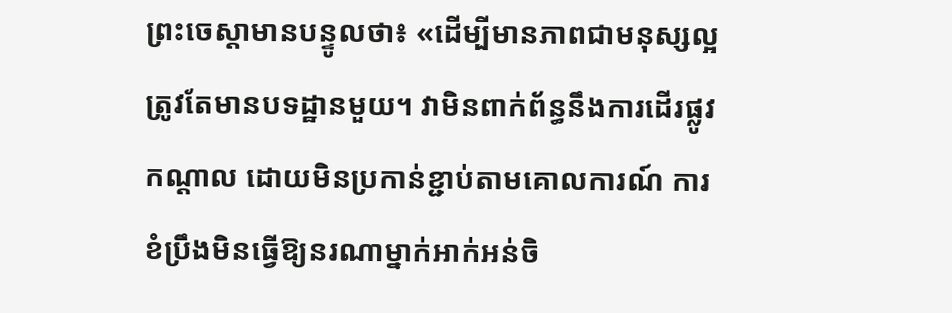ព្រះចេស្ដាមានបន្ទូលថា៖ «ដើម្បីមានភាពជាមនុស្សល្អ ត្រូវតែមានបទដ្ឋានមួយ។ វាមិនពាក់ព័ន្ធនឹងការដើរផ្លូវកណ្ដាល ដោយមិនប្រកាន់ខ្ជាប់តាមគោលការណ៍ ការខំប្រឹងមិនធ្វើឱ្យនរណាម្នាក់អាក់អន់ចិ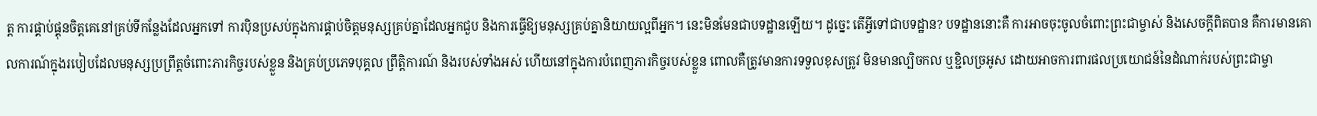ត្ត ការផ្គាប់ផ្គុនចិត្តគេនៅគ្រប់ទីកន្លែងដែលអ្នកទៅ ការប៉ិនប្រសប់ក្នុងការផ្គាប់ចិត្តមនុស្សគ្រប់គ្នាដែលអ្នកជួប និងការធ្វើឱ្យមនុស្សគ្រប់គ្នានិយាយល្អពីអ្នក។ នេះមិនមែនជាបទដ្ឋានឡើយ។ ដូច្នេះ តើអ្វីទៅជាបទដ្ឋាន? បទដ្ឋាននោះគឺ ការអាចចុះចូលចំពោះព្រះជាម្ចាស់ និងសេចក្តីពិតបាន គឺការមានគោលការណ៍ក្នុងរបៀបដែលមនុស្សប្រព្រឹត្តចំពោះភារកិច្ចរបស់ខ្លួន និងគ្រប់ប្រភេទបុគ្គល ព្រឹត្តិការណ៍ និងរបស់ទាំងអស់ ហើយនៅក្នុងការបំពេញភារកិច្ចរបស់ខ្លួន ពោលគឺត្រូវមានការទទួលខុសត្រូវ មិនមានល្បិចកល ឬខ្ជិលច្រអូស ដោយអាចការពារផលប្រយោជន៍នៃដំណាក់របស់ព្រះជាម្ចា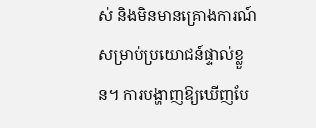ស់ និងមិនមានគ្រោងការណ៍សម្រាប់ប្រយោជន៍ផ្ទាល់ខ្លួន។ ការបង្ហាញឱ្យឃើញបែ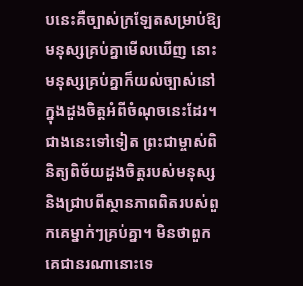បនេះគឺច្បាស់ក្រឡែតសម្រាប់ឱ្យមនុស្សគ្រប់គ្នាមើលឃើញ នោះមនុស្សគ្រប់គ្នាក៏យល់ច្បាស់នៅក្នុងដួងចិត្តអំពីចំណុចនេះដែរ។ ជាងនេះទៅទៀត ព្រះជាម្ចាស់ពិនិត្យពិច័យដួងចិត្តរបស់មនុស្ស និងជ្រាបពីស្ថានភាពពិតរបស់ពួកគេម្នាក់ៗគ្រប់គ្នា។ មិនថាពួកគេជានរណានោះទេ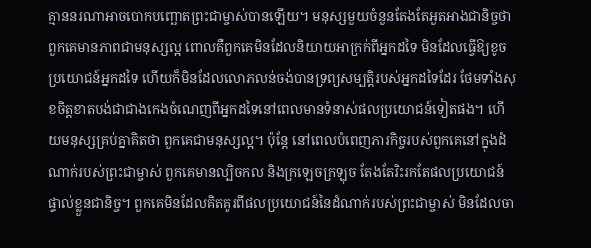គ្មាននរណាអាចបោកបញ្ឆោតព្រះជាម្ចាស់បានឡើយ។ មនុស្សមួយចំនួនតែងតែអួតអាងជានិច្ចថា ពួកគេមានភាពជាមនុស្សល្អ ពោលគឺពួកគេមិនដែលនិយាយអាក្រក់ពីអ្នកដទៃ មិនដែលធ្វើឱ្យខូចប្រយោជន៍អ្នកដទៃ ហើយក៏មិនដែលលោភលន់ចង់បានទ្រព្យសម្បត្តិរបស់អ្នកដទៃដែរ ថែមទាំងសុខចិត្តខាតបង់ជាជាងកេងចំណេញពីអ្នកដទៃនៅពេលមានទំនាស់ផលប្រយោជន៍ទៀតផង។ ហើយមនុស្សគ្រប់គ្នាគិតថា ពួកគេជាមនុស្សល្អ។ ប៉ុន្តែ នៅពេលបំពេញភារកិច្ចរបស់ពួកគេនៅក្នុងដំណាក់របស់ព្រះជាម្ចាស់ ពួកគេមានល្បិចកល និងក្រឡេចក្រឡុច តែងតែរិះរកតែផលប្រយោជន៍ផ្ទាល់ខ្លួនជានិច្ច។ ពួកគេមិនដែលគិតគូរពីផលប្រយោជន៍នៃដំណាក់របស់ព្រះជាម្ចាស់ មិនដែលចា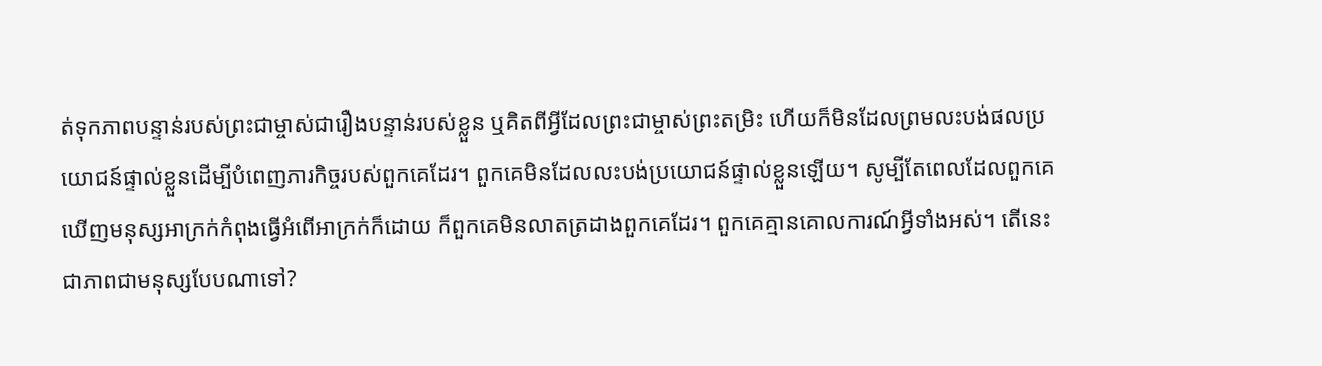ត់ទុកភាពបន្ទាន់របស់ព្រះជាម្ចាស់ជារឿងបន្ទាន់របស់ខ្លួន ឬគិតពីអ្វីដែលព្រះជាម្ចាស់ព្រះតម្រិះ ហើយក៏មិនដែលព្រមលះបង់ផលប្រយោជន៍ផ្ទាល់ខ្លួនដើម្បីបំពេញភារកិច្ចរបស់ពួកគេដែរ។ ពួកគេមិនដែលលះបង់ប្រយោជន៍ផ្ទាល់ខ្លួនឡើយ។ សូម្បីតែពេលដែលពួកគេឃើញមនុស្សអាក្រក់កំពុងធ្វើអំពើអាក្រក់ក៏ដោយ ក៏ពួកគេមិនលាតត្រដាងពួកគេដែរ។ ពួកគេគ្មានគោលការណ៍អ្វីទាំងអស់។ តើនេះជាភាពជាមនុស្សបែបណាទៅ?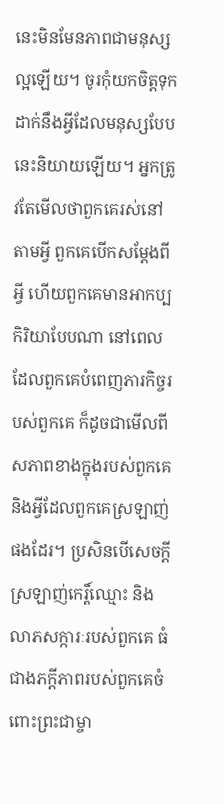នេះមិនមែនភាពជាមនុស្សល្អឡើយ។ ចូរកុំយកចិត្តទុកដាក់នឹងអ្វីដែលមនុស្សបែបនេះនិយាយឡើយ។ អ្នកត្រូវតែមើលថាពួកគេរស់នៅតាមអ្វី ពួកគេបើកសម្ដែងពីអ្វី ហើយពួកគេមានអាកប្បកិរិយាបែបណា នៅពេលដែលពួកគេបំពេញភារកិច្ចរបស់ពួកគេ ក៏ដូចជាមើលពីសភាពខាងក្នុងរបស់ពួកគេ និងអ្វីដែលពួកគេស្រឡាញ់ផងដែរ។ ប្រសិនបើសេចក្ដីស្រឡាញ់កេរ្ដិ៍ឈ្មោះ និងលាភសក្ការៈរបស់ពួកគេ ធំជាងភក្ដីភាពរបស់ពួកគេចំពោះព្រះជាម្ចា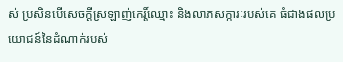ស់ ប្រសិនបើសេចក្ដីស្រឡាញ់កេរ្ដិ៍ឈ្មោះ និងលាភសក្ការៈរបស់គេ ធំជាងផលប្រយោជន៍នៃដំណាក់របស់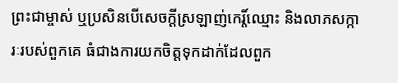ព្រះជាម្ចាស់ ឬប្រសិនបើសេចក្ដីស្រឡាញ់កេរ្ដិ៍ឈ្មោះ និងលាភសក្ការៈរបស់ពួកគេ ធំជាងការយកចិត្តទុកដាក់ដែលពួក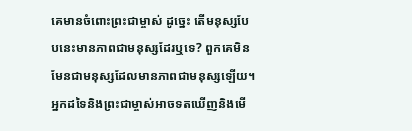គេមានចំពោះព្រះជាម្ចាស់ ដូច្នេះ តើមនុស្សបែបនេះមានភាពជាមនុស្សដែរឬទេ? ពួកគេមិនមែនជាមនុស្សដែលមានភាពជាមនុស្សឡើយ។ អ្នកដទៃនិងព្រះជាម្ចាស់អាចទតឃើញនិងមើ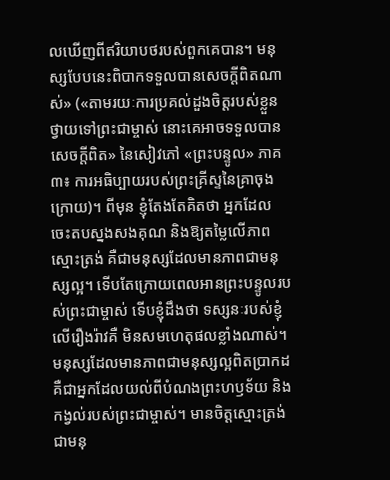លឃើញពីឥរិយាបថរបស់ពួកគេបាន។ មនុស្សបែបនេះពិបាកទទួលបានសេចក្ដីពិតណាស់» («តាមរយៈការប្រគល់ដួងចិត្តរបស់ខ្លួនថ្វាយទៅព្រះជាម្ចាស់ នោះគេអាចទទួលបានសេចក្តីពិត» នៃសៀវភៅ «ព្រះបន្ទូល» ភាគ៣៖ ការអធិប្បាយរបស់ព្រះគ្រីស្ទនៃគ្រាចុងក្រោយ)។ ពីមុន ខ្ញុំតែងតែគិតថា អ្នកដែលចេះតបស្នងសងគុណ និងឱ្យតម្លៃលើភាពស្មោះត្រង់ គឺជាមនុស្សដែលមានភាពជាមនុស្សល្អ។ ទើបតែក្រោយពេលអានព្រះបន្ទូលរបស់ព្រះជាម្ចាស់ ទើបខ្ញុំដឹងថា ទស្សនៈរបស់ខ្ញុំលើរឿងរ៉ាវគឺ មិនសមហេតុផលខ្លាំងណាស់។ មនុស្សដែលមានភាពជាមនុស្សល្អពិតប្រាកដ គឺជាអ្នកដែលយល់ពីបំណងព្រះហឫទ័យ និងកង្វល់របស់ព្រះជាម្ចាស់។ មានចិត្តស្មោះត្រង់ ជាមនុ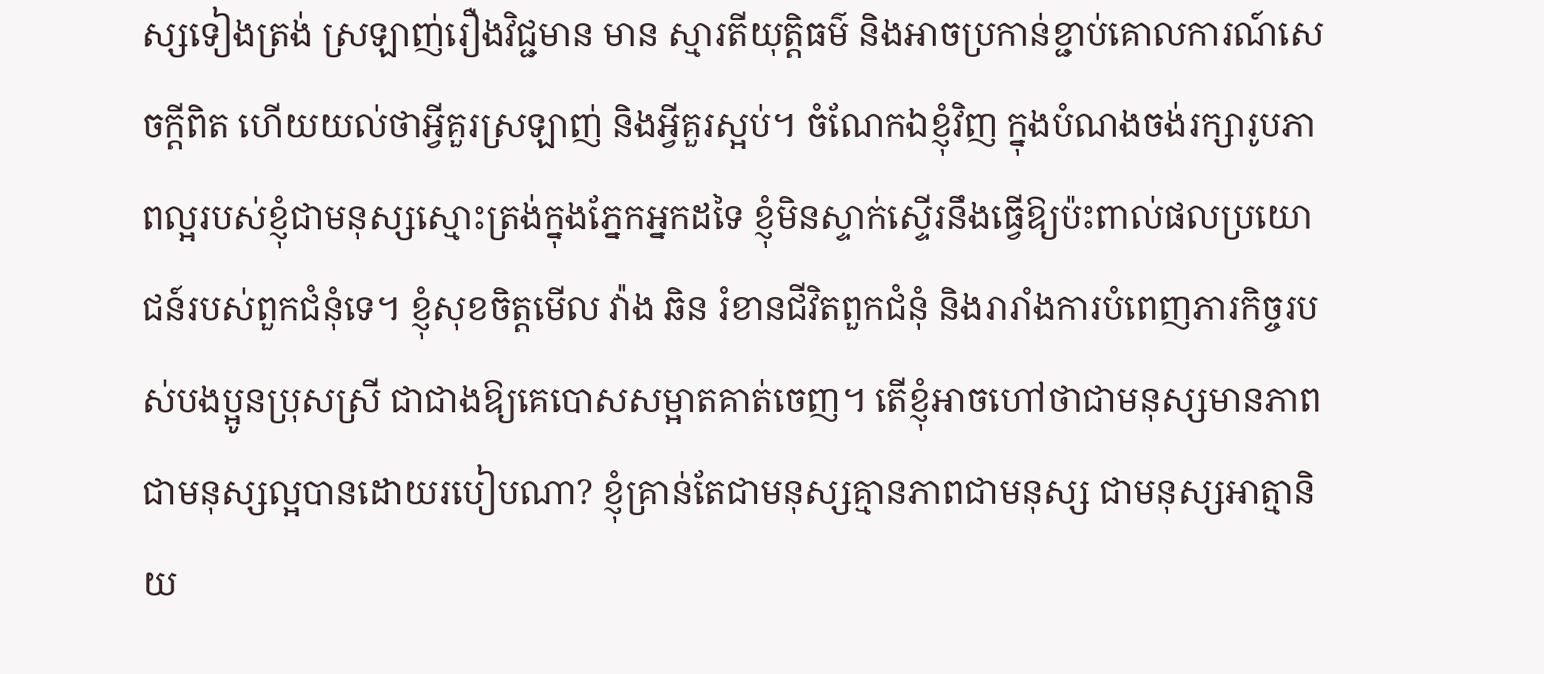ស្សទៀងត្រង់ ស្រឡាញ់រឿងវិជ្ជមាន មាន ស្មារតីយុត្តិធម៌ និងអាចប្រកាន់ខ្ជាប់គោលការណ៍សេចក្ដីពិត ហើយយល់ថាអ្វីគួរស្រឡាញ់ និងអ្វីគួរស្អប់។ ចំណែកឯខ្ញុំវិញ ក្នុងបំណងចង់រក្សារូបភាពល្អរបស់ខ្ញុំជាមនុស្សស្មោះត្រង់ក្នុងភ្នែកអ្នកដទៃ ខ្ញុំមិនស្ទាក់ស្ទើរនឹងធ្វើឱ្យប៉ះពាល់ផលប្រយោជន៍របស់ពួកជំនុំទេ។ ខ្ញុំសុខចិត្តមើល វ៉ាង ឆិន រំខានជីវិតពួកជំនុំ និងរារាំងការបំពេញភារកិច្ចរបស់បងប្អូនប្រុសស្រី ជាជាងឱ្យគេបោសសម្អាតគាត់ចេញ។ តើខ្ញុំអាចហៅថាជាមនុស្សមានភាពជាមនុស្សល្អបានដោយរបៀបណា? ខ្ញុំគ្រាន់តែជាមនុស្សគ្មានភាពជាមនុស្ស ជាមនុស្សអាត្មានិយ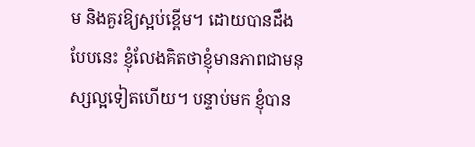ម និងគួរឱ្យស្អប់ខ្ពើម។ ដោយបានដឹងបែបនេះ ខ្ញុំលែងគិតថាខ្ញុំមានភាពជាមនុស្សល្អទៀតហើយ។ បន្ទាប់មក ខ្ញុំបាន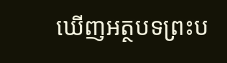ឃើញអត្ថបទព្រះប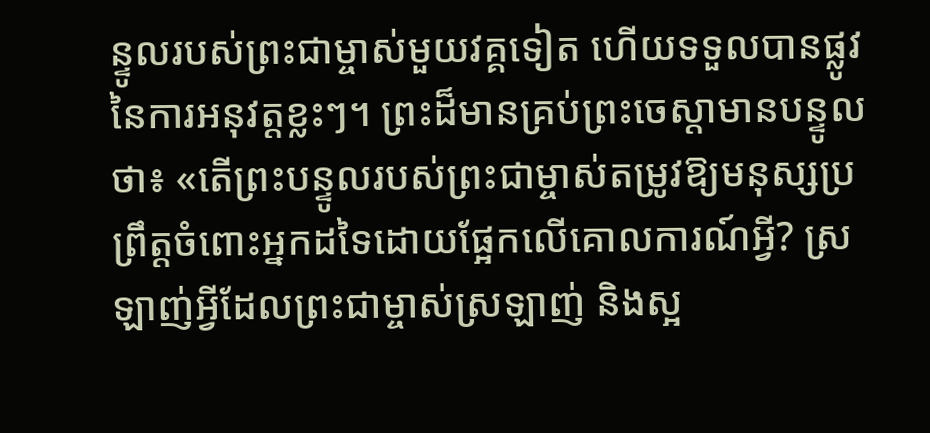ន្ទូលរបស់ព្រះជាម្ចាស់មួយវគ្គទៀត ហើយទទួលបានផ្លូវនៃការអនុវត្តខ្លះៗ។ ព្រះដ៏មានគ្រប់ព្រះចេស្ដាមានបន្ទូលថា៖ «តើព្រះបន្ទូលរបស់ព្រះជាម្ចាស់តម្រូវឱ្យមនុស្សប្រព្រឹត្តចំពោះអ្នកដទៃដោយផ្អែកលើគោលការណ៍អ្វី? ស្រឡាញ់អ្វីដែលព្រះជាម្ចាស់ស្រឡាញ់ និងស្អ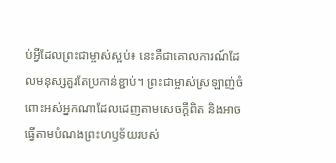ប់អ្វីដែលព្រះជាម្ចាស់ស្អប់៖ នេះគឺជាគោលការណ៍ដែលមនុស្សគួរតែប្រកាន់ខ្ជាប់។ ព្រះជាម្ចាស់ស្រឡាញ់ចំពោះអស់អ្នកណាដែលដេញតាមសេចក្ដីពិត និងអាចធ្វើតាមបំណងព្រះហឫទ័យរបស់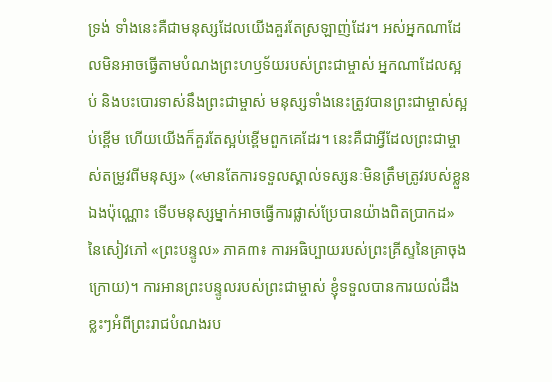ទ្រង់ ទាំងនេះគឺជាមនុស្សដែលយើងគួរតែស្រឡាញ់ដែរ។ អស់អ្នកណាដែលមិនអាចធ្វើតាមបំណងព្រះហឫទ័យរបស់ព្រះជាម្ចាស់ អ្នកណាដែលស្អប់ និងបះបោរទាស់នឹងព្រះជាម្ចាស់ មនុស្សទាំងនេះត្រូវបានព្រះជាម្ចាស់ស្អប់ខ្ពើម ហើយយើងក៏គួរតែស្អប់ខ្ពើមពួកគេដែរ។ នេះគឺជាអ្វីដែលព្រះជាម្ចាស់តម្រូវពីមនុស្ស» («មានតែការទទួលស្គាល់ទស្សនៈមិនត្រឹមត្រូវរបស់ខ្លួនឯងប៉ុណ្ណោះ ទើបមនុស្សម្នាក់អាចធ្វើការផ្លាស់ប្រែបានយ៉ាងពិតប្រាកដ» នៃសៀវភៅ «ព្រះបន្ទូល» ភាគ៣៖ ការអធិប្បាយរបស់ព្រះគ្រីស្ទនៃគ្រាចុងក្រោយ)។ ការអានព្រះបន្ទូលរបស់ព្រះជាម្ចាស់ ខ្ញុំទទួលបានការយល់ដឹងខ្លះៗអំពីព្រះរាជបំណងរប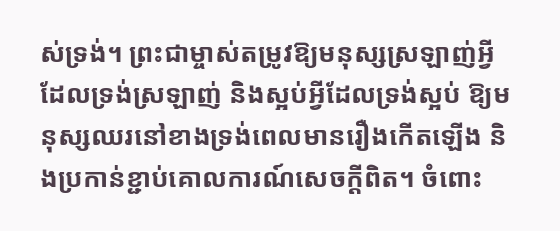ស់ទ្រង់។ ព្រះជាម្ចាស់តម្រូវឱ្យមនុស្សស្រឡាញ់អ្វីដែលទ្រង់ស្រឡាញ់ និងស្អប់អ្វីដែលទ្រង់ស្អប់ ឱ្យមនុស្សឈរនៅខាងទ្រង់ពេលមានរឿងកើតឡើង និងប្រកាន់ខ្ជាប់គោលការណ៍សេចក្ដីពិត។ ចំពោះ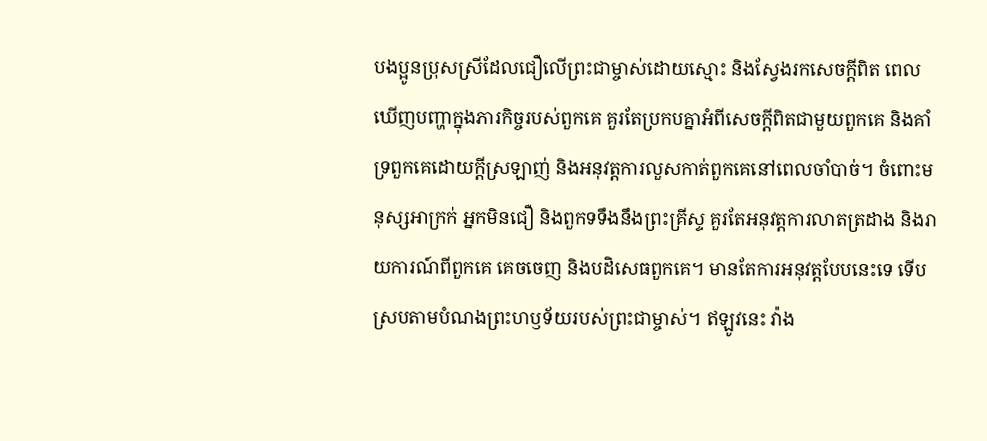បងប្អូនប្រុសស្រីដែលជឿលើព្រះជាម្ចាស់ដោយស្មោះ និងស្វែងរកសេចក្ដីពិត ពេលឃើញបញ្ហាក្នុងភារកិច្ចរបស់ពួកគេ គួរតែប្រកបគ្នាអំពីសេចក្ដីពិតជាមួយពួកគេ និងគាំទ្រពួកគេដោយក្ដីស្រឡាញ់ និងអនុវត្តការលួសកាត់ពួកគេនៅពេលចាំបាច់។ ចំពោះមនុស្សអាក្រក់ អ្នកមិនជឿ និងពួកទទឹងនឹងព្រះគ្រីស្ទ គួរតែអនុវត្តការលាតត្រដាង និងរាយការណ៍ពីពួកគេ គេចចេញ និងបដិសេធពួកគេ។ មានតែការអនុវត្តបែបនេះទេ ទើបស្របតាមបំណងព្រះហឫទ័យរបស់ព្រះជាម្ចាស់។ ឥឡូវនេះ វ៉ាង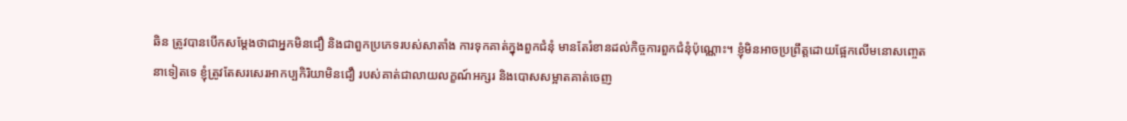ឆិន ត្រូវបានបើកសម្ដែងថាជាអ្នកមិនជឿ និងជាពួកប្រភេទរបស់សាតាំង ការទុកគាត់ក្នុងពួកជំនុំ មានតែរំខានដល់កិច្ចការពួកជំនុំប៉ុណ្ណោះ។ ខ្ញុំមិនអាចប្រព្រឹត្តដោយផ្អែកលើមនោសញ្ចេតនាទៀតទេ ខ្ញុំត្រូវតែសរសេរអាកប្បកិរិយាមិនជឿ របស់គាត់ជាលាយលក្ខណ៍អក្សរ និងបោសសម្អាតគាត់ចេញ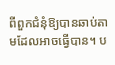ពីពួកជំនុំឱ្យបានឆាប់តាមដែលអាចធ្វើបាន។ ប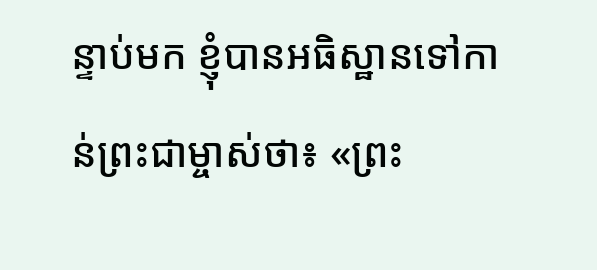ន្ទាប់មក ខ្ញុំបានអធិស្ឋានទៅកាន់ព្រះជាម្ចាស់ថា៖ «ព្រះ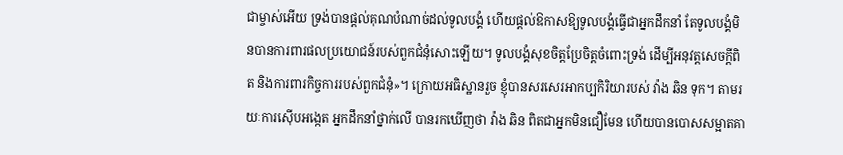ជាម្ចាស់អើយ ទ្រង់បានផ្តល់គុណបំណាច់ដល់ទូលបង្គំ ហើយផ្តល់ឱកាសឱ្យទូលបង្គំធ្វើជាអ្នកដឹកនាំ តែទូលបង្គំមិនបានការពារផលប្រយោជន៍របស់ពួកជំនុំសោះឡើយ។ ទូលបង្គំសុខចិត្តប្រែចិត្តចំពោះទ្រង់ ដើម្បីអនុវត្តសេចក្ដីពិត និងការពារកិច្ចការរបស់ពួកជំនុំ»។ ក្រោយអធិស្ឋានរួច ខ្ញុំបានសរសេរអាកប្បកិរិយារបស់ វ៉ាង ឆិន ទុក។ តាមរយៈការស៊ើបអង្កេត អ្នកដឹកនាំថ្នាក់លើ បានរកឃើញថា វ៉ាង ឆិន ពិតជាអ្នកមិនជឿមែន ហើយបានបោសសម្អាតគា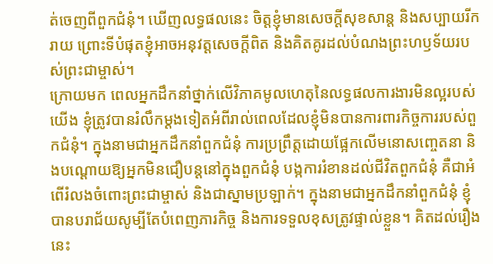ត់ចេញពីពួកជំនុំ។ ឃើញលទ្ធផលនេះ ចិត្តខ្ញុំមានសេចក្ដីសុខសាន្ត និងសប្បាយរីករាយ ព្រោះទីបំផុតខ្ញុំអាចអនុវត្តសេចក្ដីពិត និងគិតគូរដល់បំណងព្រះហឫទ័យរបស់ព្រះជាម្ចាស់។
ក្រោយមក ពេលអ្នកដឹកនាំថ្នាក់លើវិភាគមូលហេតុនៃលទ្ធផលការងារមិនល្អរបស់យើង ខ្ញុំត្រូវបានរំលឹកម្ដងទៀតអំពីរាល់ពេលដែលខ្ញុំមិនបានការពារកិច្ចការរបស់ពួកជំនុំ។ ក្នុងនាមជាអ្នកដឹកនាំពួកជំនុំ ការប្រព្រឹត្តដោយផ្អែកលើមនោសញ្ចេតនា និងបណ្ដោយឱ្យអ្នកមិនជឿបន្តនៅក្នុងពួកជំនុំ បង្កការរំខានដល់ជីវិតពួកជំនុំ គឺជាអំពើរំលងចំពោះព្រះជាម្ចាស់ និងជាស្នាមប្រឡាក់។ ក្នុងនាមជាអ្នកដឹកនាំពួកជំនុំ ខ្ញុំបានបរាជ័យសូម្បីតែបំពេញភារកិច្ច និងការទទួលខុសត្រូវផ្ទាល់ខ្លួន។ គិតដល់រឿងនេះ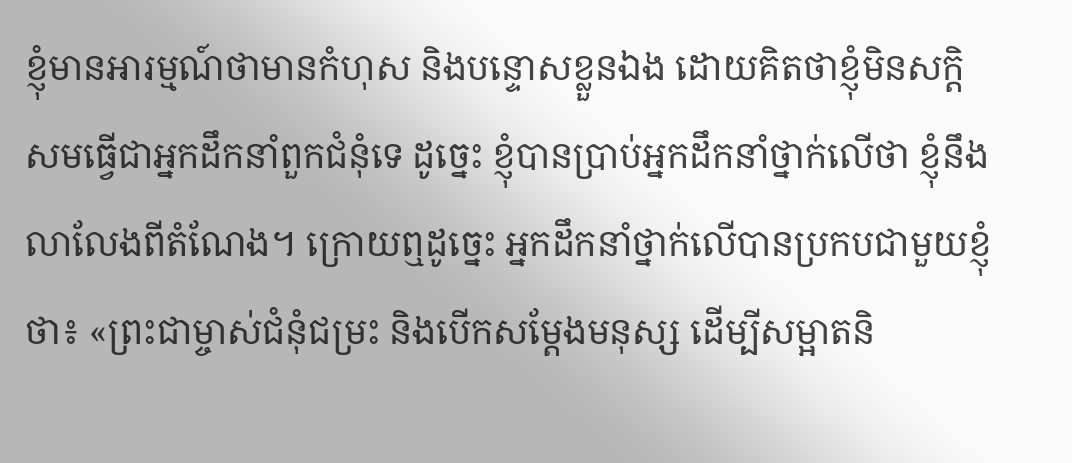ខ្ញុំមានអារម្មណ៍ថាមានកំហុស និងបន្ទោសខ្លួនឯង ដោយគិតថាខ្ញុំមិនសក្តិសមធ្វើជាអ្នកដឹកនាំពួកជំនុំទេ ដូច្នេះ ខ្ញុំបានប្រាប់អ្នកដឹកនាំថ្នាក់លើថា ខ្ញុំនឹងលាលែងពីតំណែង។ ក្រោយឮដូច្នេះ អ្នកដឹកនាំថ្នាក់លើបានប្រកបជាមួយខ្ញុំថា៖ «ព្រះជាម្ចាស់ជំនុំជម្រះ និងបើកសម្ដែងមនុស្ស ដើម្បីសម្អាតនិ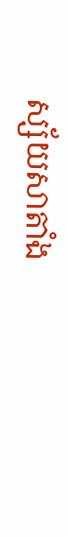ស្ស័យសាតាំង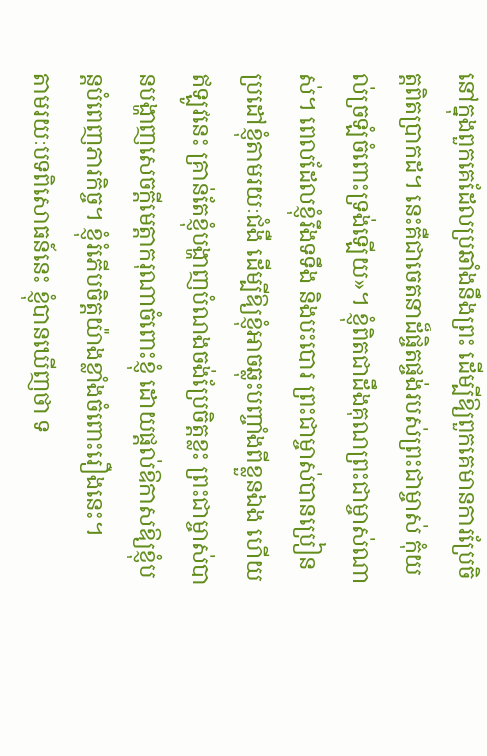នៅក្នុងពួកគេដែលប្រឆាំងនឹងព្រះ ដើម្បីឱ្យពួកគេមានការប្រែចិត្តពិតប្រាកដ។ នេះគឺជាចេតនាដ៏ផ្ចិតផ្ចង់របស់ព្រះជាម្ចាស់ កុំយល់ច្រឡំចំពោះទ្រង់ឡើយ»។ ខ្ញុំពិតជាដឹងគុណព្រះជាម្ចាស់ណាស់។ ពេលដែលខ្ញុំរឹងទទឹង និងបះបោរ ព្រះជាម្ចាស់បានប្រៀនប្រដៅខ្ញុំតាមរយៈជំងឺ ដើម្បីឱ្យខ្ញុំអាចឆ្លុះបញ្ចាំងពីខ្លួនឯង ហើយឥឡូវនេះ គ្រាន់តែខ្ញុំបង្ហាញបំណងចង់ប្រែចិត្តខ្លះ ព្រះជាម្ចាស់បានបង្ហាញសេចក្ដីមេត្តាករុណាចំពោះខ្ញុំ ដោយផ្តល់ឱកាសឱ្យខ្ញុំបន្តបំពេញភារកិច្ច។ ខ្ញុំរំភើបចិត្តយ៉ាងខ្លាំងចំពោះរឿងនេះ។
តាមរយៈបទពិសោធន៍នេះ ខ្ញុំបានឃើញថា ទ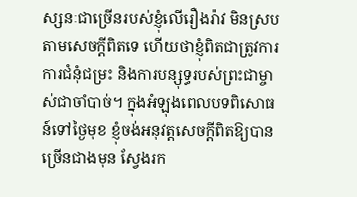ស្សនៈជាច្រើនរបស់ខ្ញុំលើរឿងរ៉ាវ មិនស្របតាមសេចក្ដីពិតទេ ហើយថាខ្ញុំពិតជាត្រូវការការជំនុំជម្រះ និងការបន្សុទ្ធរបស់ព្រះជាម្ចាស់ជាចាំបាច់។ ក្នុងអំឡុងពេលបទពិសោធន៍ទៅថ្ងៃមុខ ខ្ញុំចង់អនុវត្តសេចក្ដីពិតឱ្យបានច្រើនជាងមុន ស្វែងរក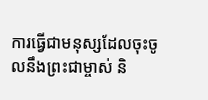ការធ្វើជាមនុស្សដែលចុះចូលនឹងព្រះជាម្ចាស់ និ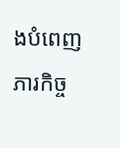ងបំពេញភារកិច្ច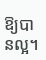ឱ្យបានល្អ។